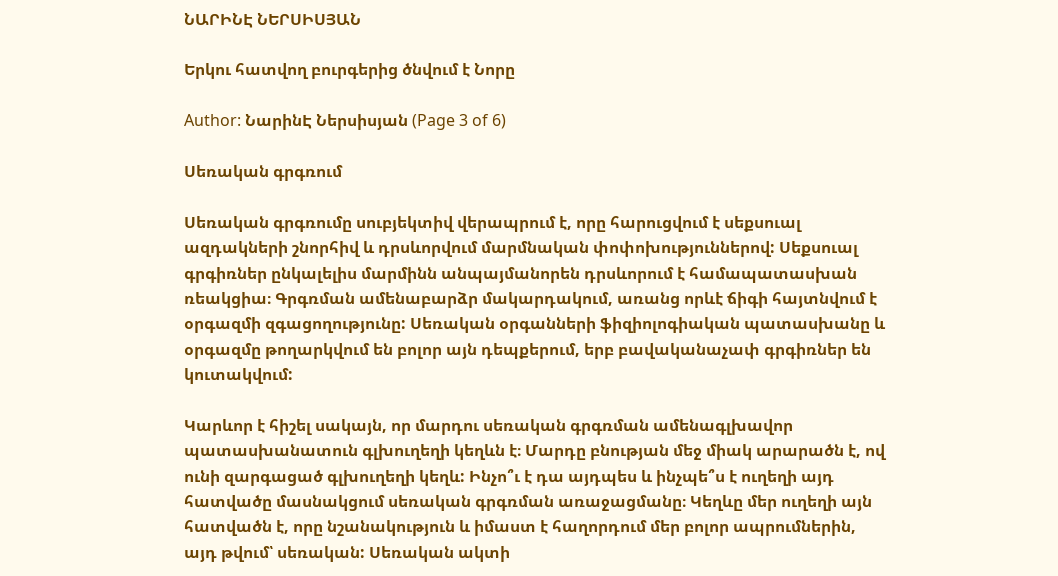ՆԱՐԻՆԷ ՆԵՐՍԻՍՅԱՆ

Երկու հատվող բուրգերից ծնվում է Նորը

Author: ՆարինԷ Ներսիսյան (Page 3 of 6)

Սեռական գրգռում

Սեռական գրգռումը սուբյեկտիվ վերապրում է, որը հարուցվում է սեքսուալ ազդակների շնորհիվ և դրսևորվում մարմնական փոփոխություններով: Սեքսուալ գրգիռներ ընկալելիս մարմինն անպայմանորեն դրսևորում է համապատասխան ռեակցիա։ Գրգռման ամենաբարձր մակարդակում, առանց որևէ ճիգի հայտնվում է օրգազմի զգացողությունը: Սեռական օրգանների ֆիզիոլոգիական պատասխանը և օրգազմը թողարկվում են բոլոր այն դեպքերում, երբ բավականաչափ գրգիռներ են կուտակվում:

Կարևոր է հիշել սակայն, որ մարդու սեռական գրգռման ամենագլխավոր պատասխանատուն գլխուղեղի կեղևն է։ Մարդը բնության մեջ միակ արարածն է, ով ունի զարգացած գլխուղեղի կեղև: Ինչո՞ւ է դա այդպես և ինչպե՞ս է ուղեղի այդ հատվածը մասնակցում սեռական գրգռման առաջացմանը։ Կեղևը մեր ուղեղի այն հատվածն է, որը նշանակություն և իմաստ է հաղորդում մեր բոլոր ապրումներին, այդ թվում՝ սեռական: Սեռական ակտի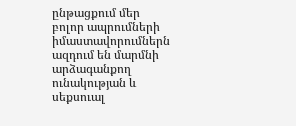ընթացքում մեր բոլոր ապրումների իմաստավորումներն ազդում են մարմնի արձագանքող ունակության և սեքսուալ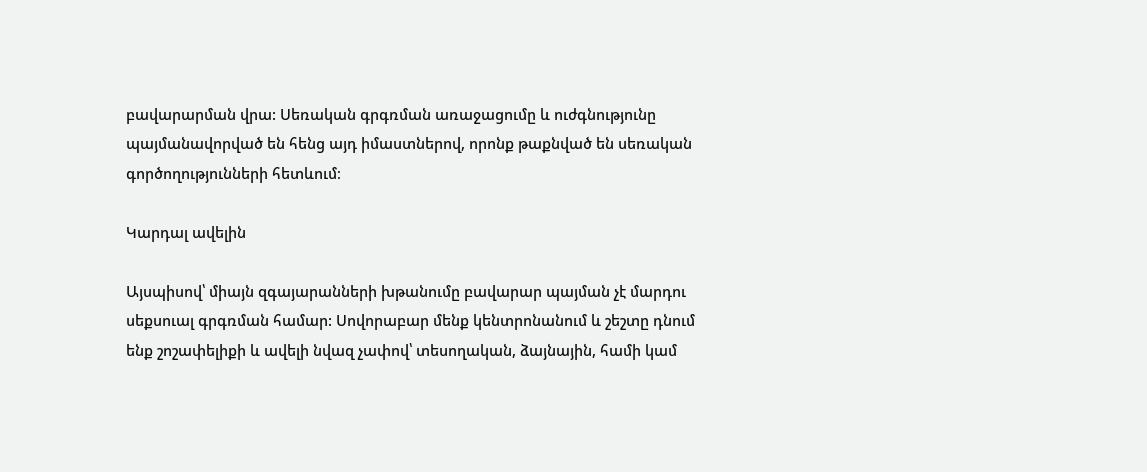բավարարման վրա: Սեռական գրգռման առաջացումը և ուժգնությունը պայմանավորված են հենց այդ իմաստներով, որոնք թաքնված են սեռական գործողությունների հետևում։

Կարդալ ավելին

Այսպիսով՝ միայն զգայարանների խթանումը բավարար պայման չէ մարդու սեքսուալ գրգռման համար: Սովորաբար մենք կենտրոնանում և շեշտը դնում ենք շոշափելիքի և ավելի նվազ չափով՝ տեսողական, ձայնային, համի կամ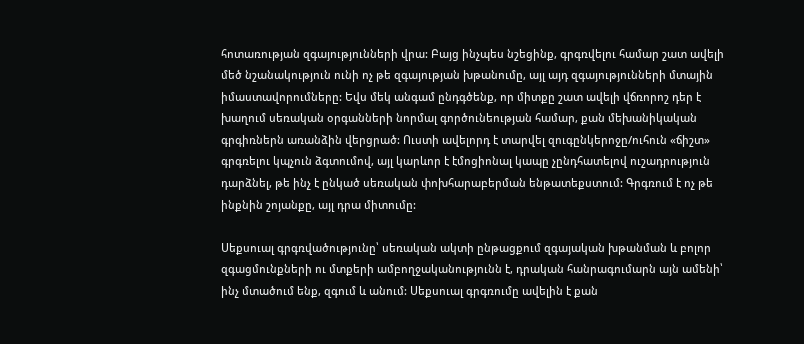հոտառության զգայությունների վրա: Բայց ինչպես նշեցինք, գրգռվելու համար շատ ավելի մեծ նշանակություն ունի ոչ թե զգայության խթանումը, այլ այդ զգայությունների մտային իմաստավորումները: Եվս մեկ անգամ ընդգծենք, որ միտքը շատ ավելի վճռորոշ դեր է խաղում սեռական օրգանների նորմալ գործունեության համար, քան մեխանիկական գրգիռներն առանձին վերցրած: Ուստի ավելորդ է տարվել զուգընկերոջը/ուհուն «ճիշտ» գրգռելու կպչուն ձգտումով, այլ կարևոր է էմոցիոնալ կապը չընդհատելով ուշադրություն դարձնել, թե ինչ է ընկած սեռական փոխհարաբերման ենթատեքստում: Գրգռում է ոչ թե ինքնին շոյանքը, այլ դրա միտումը:

Սեքսուալ գրգռվածությունը՝ սեռական ակտի ընթացքում զգայական խթանման և բոլոր զգացմունքների ու մտքերի ամբողջականությունն է, դրական հանրագումարն այն ամենի՝ ինչ մտածում ենք, զգում և անում: Սեքսուալ գրգռումը ավելին է քան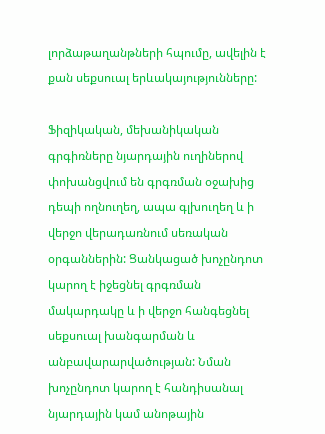լորձաթաղանթների հպումը, ավելին է քան սեքսուալ երևակայությունները:

Ֆիզիկական, մեխանիկական գրգիռները նյարդային ուղիներով փոխանցվում են գրգռման օջախից դեպի ողնուղեղ, ապա գլխուղեղ և ի վերջո վերադառնում սեռական օրգաններին: Ցանկացած խոչընդոտ կարող է իջեցնել գրգռման մակարդակը և ի վերջո հանգեցնել սեքսուալ խանգարման և անբավարարվածության: Նման խոչընդոտ կարող է հանդիսանալ նյարդային կամ անոթային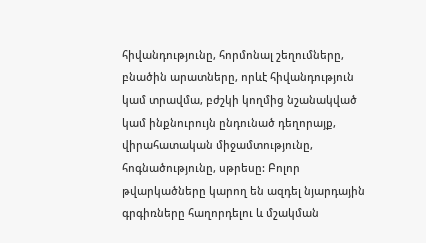հիվանդությունը, հորմոնալ շեղումները, բնածին արատները, որևէ հիվանդություն կամ տրավմա, բժշկի կողմից նշանակված կամ ինքնուրույն ընդունած դեղորայք, վիրահատական միջամտությունը, հոգնածությունը, սթրեսը: Բոլոր թվարկածները կարող են ազդել նյարդային գրգիռները հաղորդելու և մշակման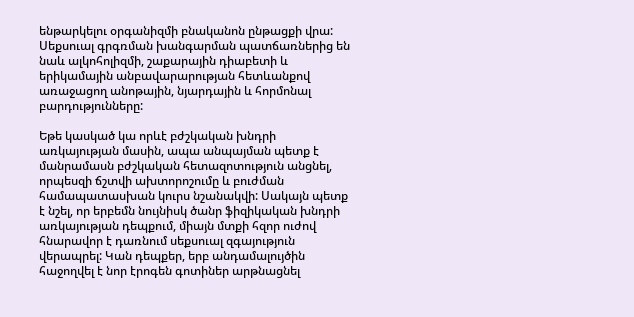ենթարկելու օրգանիզմի բնականոն ընթացքի վրա: Սեքսուալ գրգռման խանգարման պատճառներից են նաև ալկոհոլիզմի, շաքարային դիաբետի և երիկամային անբավարարության հետևանքով առաջացող անոթային, նյարդային և հորմոնալ բարդությունները:

Եթե կասկած կա որևէ բժշկական խնդրի առկայության մասին, ապա անպայման պետք է մանրամասն բժշկական հետազոտություն անցնել, որպեսզի ճշտվի ախտորոշումը և բուժման համապատասխան կուրս նշանակվի: Սակայն պետք է նշել, որ երբեմն նույնիսկ ծանր ֆիզիկական խնդրի առկայության դեպքում, միայն մտքի հզոր ուժով հնարավոր է դառնում սեքսուալ զգայություն վերապրել: Կան դեպքեր, երբ անդամալույծին հաջողվել է նոր էրոգեն գոտիներ արթնացնել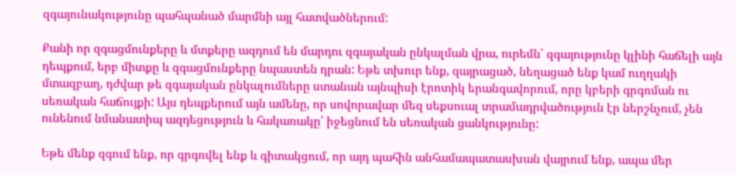զգայունակությունը պահպանած մարմնի այլ հատվածներում:

Քանի որ զգացմունքերը և մտքերը ազդում են մարդու զգայական ընկալման վրա, ուրեմն՝ զգայությունը կլինի հաճելի այն դեպքում, երբ միտքը և զգացմունքերը նպաստեն դրան: Եթե տխուր ենք, զայրացած, նեղացած ենք կամ ուղղակի մտազբաղ, դժվար թե զգայական ընկալումները ստանան այնպիսի էրոտիկ երանգավորում, որը կբերի գրգռման ու սեռական հաճույքի: Այս դեպքերում այն ամենը, որ սովորավար մեզ սեքսուալ տրամադրվածություն էր ներշնչում, չեն ունենում նմանատիպ ազդեցություն և հակառակը՝ իջեցնում են սեռական ցանկությունը:

Եթե մենք զգում ենք, որ գրգռվել ենք և գիտակցում, որ այդ պահին անհամապատասխան վայրում ենք, ապա մեր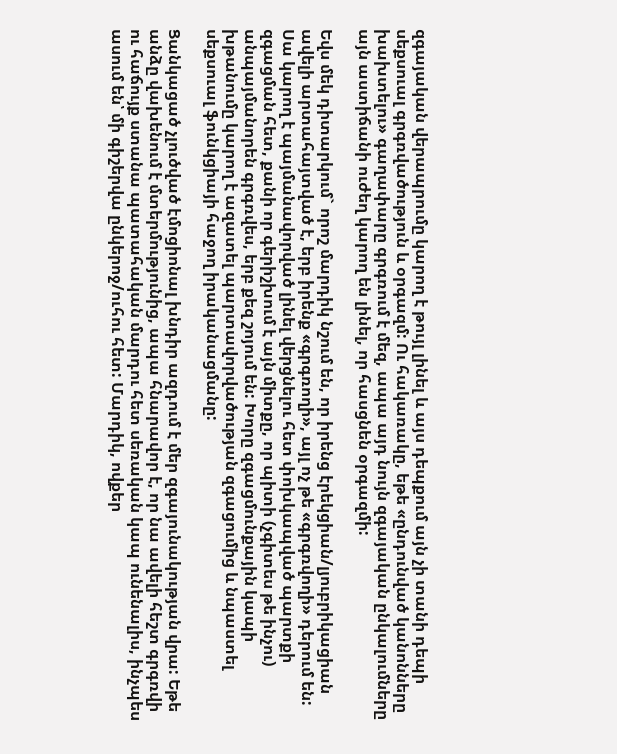զգայական վերապրումը կարող է թույլ լինել և այս դեպքում այն չի տանի դեպի սեքսուալ գրգռվածություն և օրգազմ: Ու հակառակը, եթե «ընդունված կանոնները խախտելու» գաղափարը գրգռում է մեզ, ապա այդ նույն զգայական ընկալումները այն աստիճանի ուժեղ կարող են լինել, որ հասցնեն օրգազմի:

Եվս մեկ դիտարկում` որոշ մարդիկ նշում են, որ իրենց էրեկցիան/լյուբրիկացիան ավելի արտահայտված է, երբ իրենք «գրգռողի», այլ ոչ թե «գրգռվողի» դերում են: Սա կարող է պայմանավորված լինել վերցնելու հետ փոխկապված պարտքի զգացման հետ, քանի որ գերիշխում է այն միտքը, որ պիտի (չգիտես թե ինչու) անպայմանորեն գրգռվես, երբ քեզ շոյում են: Խորը զգացմունքային կապի խթանումը կարող է ազատել պարտավորվածության զգացումից և նպաստել սեքսուալ ֆունկցիայի հաջող իրականացմանը:

Ցանկացած չլուծված էմոցիոնալ խնդիր ազդում է մեր զգայունակության վրա: Եթե անձը վախենում է մտերմությունից, ապա հնարավոր է, որ նա ավելի հեշտ գրգռվի ու հաճույք ստանա պատահական մարդու հետ սեռական կապ ունենալիս, ինչպես ասում են՝ մի գիշերվա ընկերոջ/ուհու հետ: Մարդիկ, ովքեր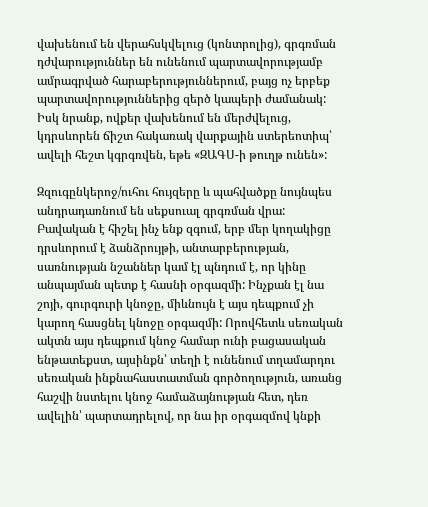վախենում են վերահսկվելուց (կոնտրոլից), գրգռման դժվարություններ են ունենում պարտավորությամբ ամրագրված հարաբերություններում, բայց ոչ երբեք պարտավորություններից զերծ կապերի ժամանակ: Իսկ նրանք, ովքեր վախենում են մերժվելուց, կդրսևորեն ճիշտ հակառակ վարքային ստերեոտիպ՝ ավելի հեշտ կգրգռվեն, եթե «ԶԱԳՍ-ի թուղթ ունեն»:

Զզուգընկերոջ/ուհու հույզերը և պահվածքը նույնպես անդրադառնում են սեքսուալ գրգռման վրա: Բավական է հիշել ինչ ենք զգում, երբ մեր կողակիցը դրսևորում է ձանձրույթի, անտարբերության, սառնության նշաններ կամ էլ պնդում է, որ կինը անպայման պետք է հասնի օրգազմի: Ինչքան էլ նա շոյի, գուրգուրի կնոջը, միևնույն է այս դեպքում չի կարող հասցնել կնոջը օրգազմի: Որովհետև սեռական ակտն այս դեպքում կնոջ համար ունի բացասական ենթատեքստ, այսինքն՝ տեղի է ունենում տղամարդու սեռական ինքնահաստատման գործողություն, առանց հաշվի նստելու կնոջ համաձայնության հետ, դեռ ավելին՝ պարտադրելով, որ նա իր օրգազմով կնքի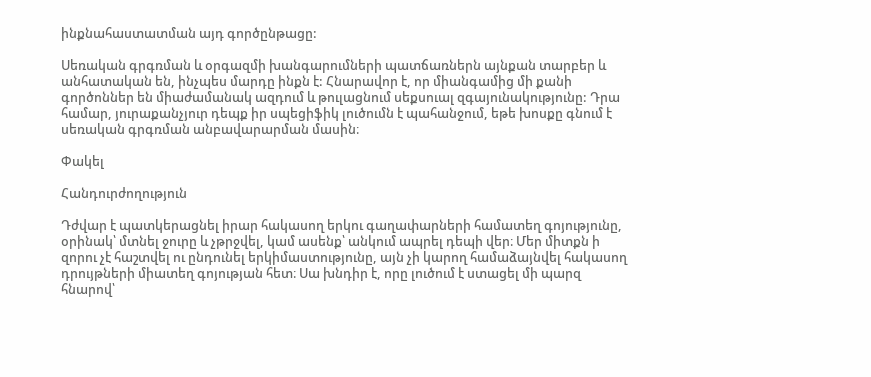ինքնահաստատման այդ գործընթացը:

Սեռական գրգռման և օրգազմի խանգարումների պատճառներն այնքան տարբեր և անհատական են, ինչպես մարդը ինքն է: Հնարավոր է, որ միանգամից մի քանի գործոններ են միաժամանակ ազդում և թուլացնում սեքսուալ զգայունակությունը: Դրա համար, յուրաքանչյուր դեպք իր սպեցիֆիկ լուծումն է պահանջում, եթե խոսքը գնում է սեռական գրգռման անբավարարման մասին։

Փակել

Հանդուրժողություն

Դժվար է պատկերացնել իրար հակասող երկու գաղափարների համատեղ գոյությունը, օրինակ՝ մտնել ջուրը և չթրջվել, կամ ասենք՝ անկում ապրել դեպի վեր։ Մեր միտքն ի զորու չէ հաշտվել ու ընդունել երկիմաստությունը, այն չի կարող համաձայնվել հակասող դրույթների միատեղ գոյության հետ։ Սա խնդիր է, որը լուծում է ստացել մի պարզ հնարով՝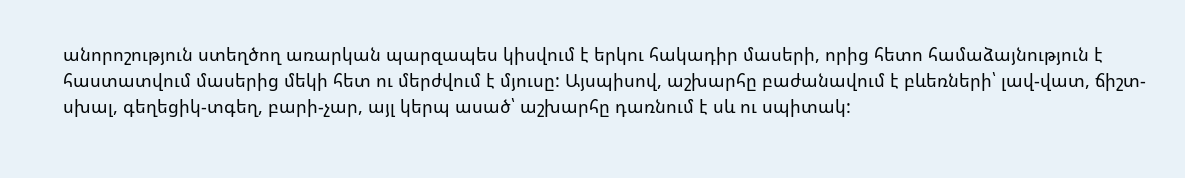անորոշություն ստեղծող առարկան պարզապես կիսվում է երկու հակադիր մասերի, որից հետո համաձայնություն է հաստատվում մասերից մեկի հետ ու մերժվում է մյուսը: Այսպիսով, աշխարհը բաժանավում է բևեռների՝ լավ-վատ, ճիշտ-սխալ, գեղեցիկ-տգեղ, բարի-չար, այլ կերպ ասած՝ աշխարհը դառնում է սև ու սպիտակ: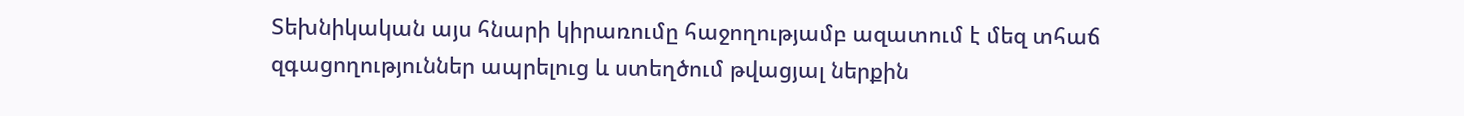Տեխնիկական այս հնարի կիրառումը հաջողությամբ ազատում է մեզ տհաճ զգացողություններ ապրելուց և ստեղծում թվացյալ ներքին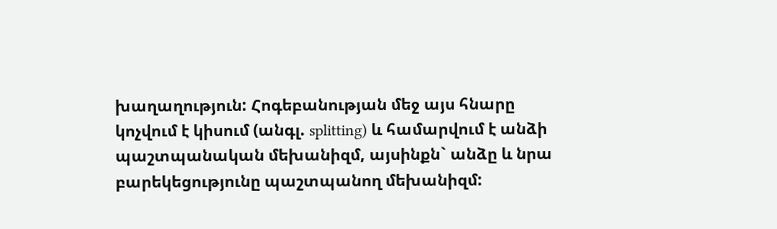խաղաղություն: Հոգեբանության մեջ այս հնարը կոչվում է կիսում (անգլ. splitting) և համարվում է անձի պաշտպանական մեխանիզմ, այսինքն` անձը և նրա բարեկեցությունը պաշտպանող մեխանիզմ: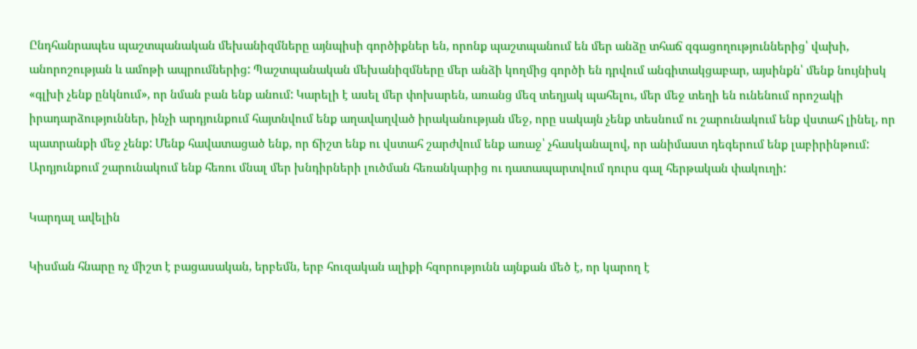Ընդհանրապես պաշտպանական մեխանիզմները այնպիսի գործիքներ են, որոնք պաշտպանում են մեր անձը տհաճ զգացողություններից՝ վախի, անորոշության և ամոթի ապրումներից: Պաշտպանական մեխանիզմները մեր անձի կողմից գործի են դրվում անգիտակցաբար, այսինքն՝ մենք նույնիսկ «գլխի չենք ընկնում», որ նման բան ենք անում: Կարելի է ասել մեր փոխարեն, առանց մեզ տեղյակ պահելու, մեր մեջ տեղի են ունենում որոշակի իրադարձություններ, ինչի արդյունքում հայտնվում ենք աղավաղված իրականության մեջ, որը սակայն չենք տեսնում ու շարունակում ենք վստահ լինել, որ պատրանքի մեջ չենք: Մենք հավատացած ենք, որ ճիշտ ենք ու վստահ շարժվում ենք առաջ՝ չհասկանալով, որ անիմաստ դեգերում ենք լաբիրինթում: Արդյունքում շարունակում ենք հեռու մնալ մեր խնդիրների լուծման հեռանկարից ու դատապարտվում դուրս գալ հերթական փակուղի:

Կարդալ ավելին

Կիսման հնարը ոչ միշտ է բացասական, երբեմն, երբ հուզական ալիքի հզորությունն այնքան մեծ է, որ կարող է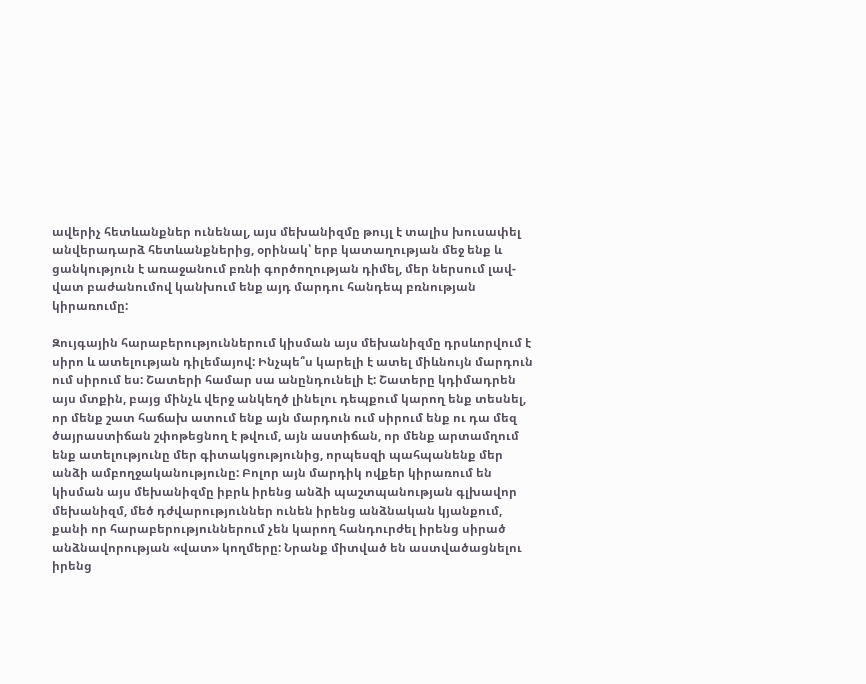ավերիչ հետևանքներ ունենալ, այս մեխանիզմը թույլ է տալիս խուսափել անվերադարձ հետևանքներից, օրինակ՝ երբ կատաղության մեջ ենք և ցանկություն է առաջանում բռնի գործողության դիմել, մեր ներսում լավ-վատ բաժանումով կանխում ենք այդ մարդու հանդեպ բռնության կիրառումը:

Զույգային հարաբերություններում կիսման այս մեխանիզմը դրսևորվում է սիրո և ատելության դիլեմայով: Ինչպե՞ս կարելի է ատել միևնույն մարդուն ում սիրում ես: Շատերի համար սա անընդունելի է: Շատերը կդիմադրեն այս մտքին, բայց մինչև վերջ անկեղծ լինելու դեպքում կարող ենք տեսնել, որ մենք շատ հաճախ ատում ենք այն մարդուն ում սիրում ենք ու դա մեզ ծայրաստիճան շփոթեցնող է թվում, այն աստիճան, որ մենք արտամղում ենք ատելությունը մեր գիտակցությունից, որպեսզի պահպանենք մեր անձի ամբողջականությունը: Բոլոր այն մարդիկ ովքեր կիրառում են կիսման այս մեխանիզմը իբրև իրենց անձի պաշտպանության գլխավոր մեխանիզմ, մեծ դժվարություններ ունեն իրենց անձնական կյանքում, քանի որ հարաբերություններում չեն կարող հանդուրժել իրենց սիրած անձնավորության «վատ» կողմերը: Նրանք միտված են աստվածացնելու իրենց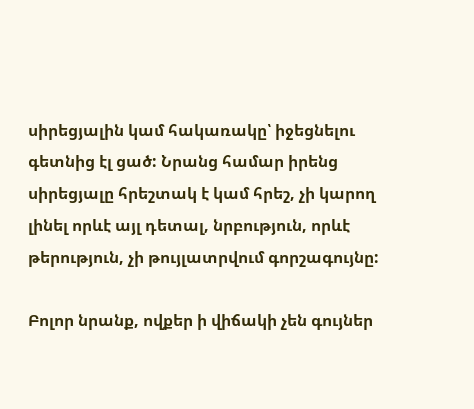սիրեցյալին կամ հակառակը՝ իջեցնելու գետնից էլ ցած: Նրանց համար իրենց սիրեցյալը հրեշտակ է կամ հրեշ, չի կարող լինել որևէ այլ դետալ, նրբություն, որևէ թերություն, չի թույլատրվում գորշագույնը:

Բոլոր նրանք, ովքեր ի վիճակի չեն գույներ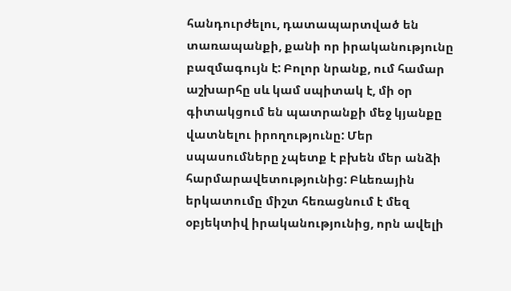հանդուրժելու, դատապարտված են տառապանքի, քանի որ իրականությունը բազմագույն է: Բոլոր նրանք, ում համար աշխարհը սև կամ սպիտակ է, մի օր գիտակցում են պատրանքի մեջ կյանքը վատնելու իրողությունը: Մեր սպասումները չպետք է բխեն մեր անձի հարմարավետությունից: Բևեռային երկատումը միշտ հեռացնում է մեզ օբյեկտիվ իրականությունից, որն ավելի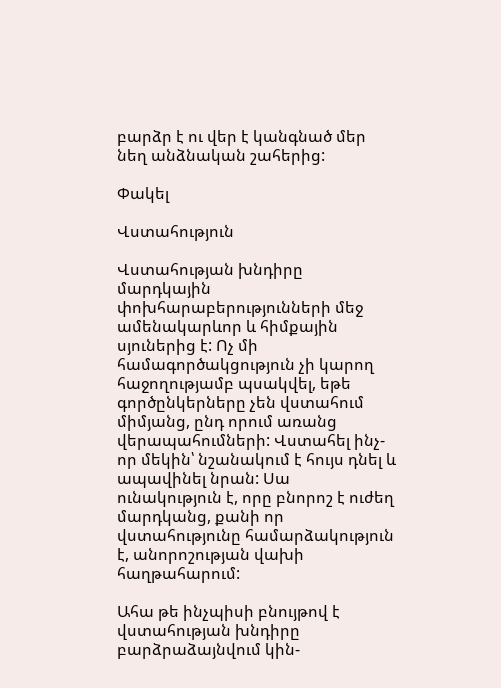բարձր է ու վեր է կանգնած մեր նեղ անձնական շահերից:

Փակել

Վստահություն

Վստահության խնդիրը մարդկային փոխհարաբերությունների մեջ ամենակարևոր և հիմքային սյուներից է: Ոչ մի համագործակցություն չի կարող հաջողությամբ պսակվել, եթե գործընկերները չեն վստահում միմյանց, ընդ որում առանց վերապահումների: Վստահել ինչ-որ մեկին՝ նշանակում է հույս դնել և ապավինել նրան: Սա ունակություն է, որը բնորոշ է ուժեղ մարդկանց, քանի որ վստահությունը համարձակություն է, անորոշության վախի հաղթահարում:

Ահա թե ինչպիսի բնույթով է վստահության խնդիրը բարձրաձայնվում կին-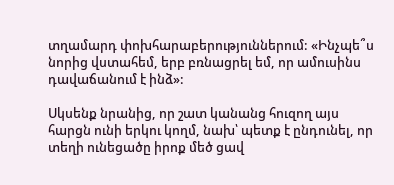տղամարդ փոխհարաբերություններում: «Ինչպե՞ս նորից վստահեմ, երբ բռնացրել եմ, որ ամուսինս դավաճանում է ինձ»:

Սկսենք նրանից, որ շատ կանանց հուզող այս հարցն ունի երկու կողմ, նախ՝ պետք է ընդունել, որ տեղի ունեցածը իրոք մեծ ցավ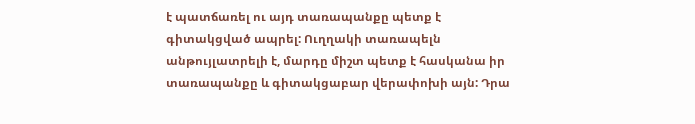է պատճառել ու այդ տառապանքը պետք է գիտակցված ապրել: Ուղղակի տառապելն անթույլատրելի է, մարդը միշտ պետք է հասկանա իր տառապանքը և գիտակցաբար վերափոխի այն: Դրա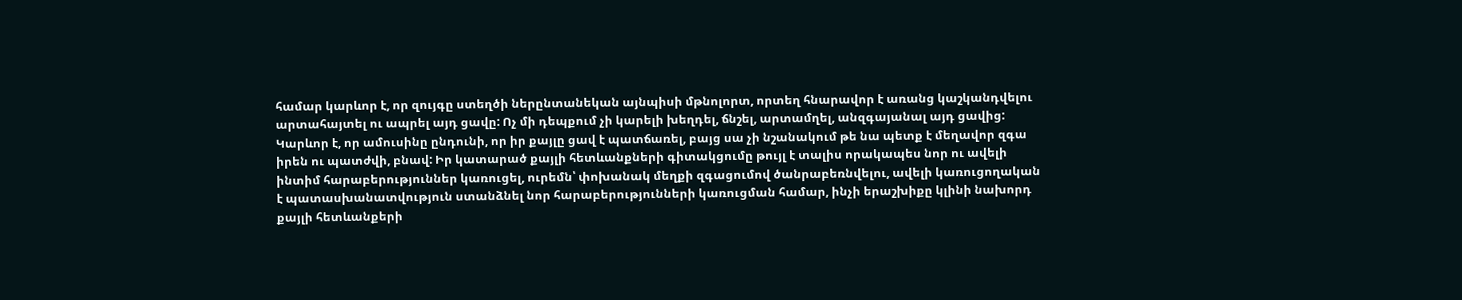համար կարևոր է, որ զույգը ստեղծի ներընտանեկան այնպիսի մթնոլորտ, որտեղ հնարավոր է առանց կաշկանդվելու արտահայտել ու ապրել այդ ցավը: Ոչ մի դեպքում չի կարելի խեղդել, ճնշել, արտամղել, անզգայանալ այդ ցավից: Կարևոր է, որ ամուսինը ընդունի, որ իր քայլը ցավ է պատճառել, բայց սա չի նշանակում թե նա պետք է մեղավոր զգա իրեն ու պատժվի, բնավ: Իր կատարած քայլի հետևանքների գիտակցումը թույլ է տալիս որակապես նոր ու ավելի ինտիմ հարաբերություններ կառուցել, ուրեմն՝ փոխանակ մեղքի զգացումով ծանրաբեռնվելու, ավելի կառուցողական է պատասխանատվություն ստանձնել նոր հարաբերությունների կառուցման համար, ինչի երաշխիքը կլինի նախորդ քայլի հետևանքերի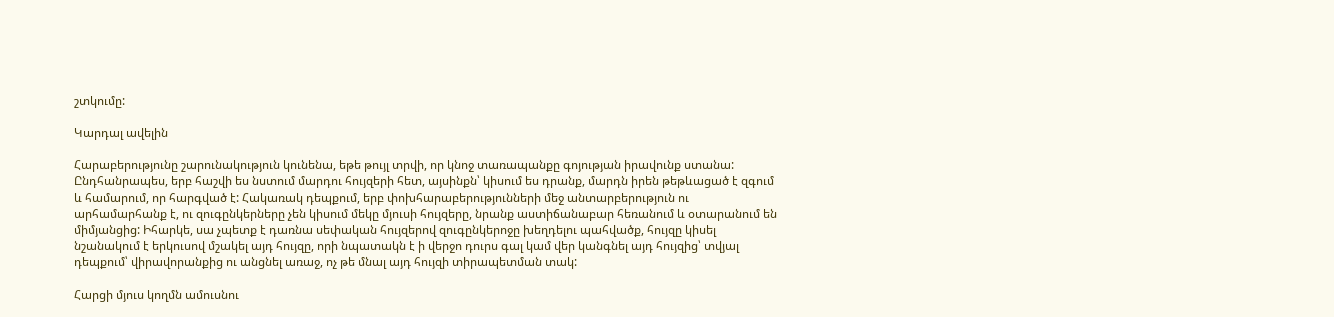շտկումը:

Կարդալ ավելին

Հարաբերությունը շարունակություն կունենա, եթե թույլ տրվի, որ կնոջ տառապանքը գոյության իրավունք ստանա: Ընդհանրապես, երբ հաշվի ես նստում մարդու հույզերի հետ, այսինքն՝ կիսում ես դրանք, մարդն իրեն թեթևացած է զգում և համարում, որ հարգված է: Հակառակ դեպքում, երբ փոխհարաբերությունների մեջ անտարբերություն ու արհամարհանք է, ու զուգընկերները չեն կիսում մեկը մյուսի հույզերը, նրանք աստիճանաբար հեռանում և օտարանում են միմյանցից: Իհարկե, սա չպետք է դառնա սեփական հույզերով զուգընկերոջը խեղդելու պահվածք, հույզը կիսել նշանակում է երկուսով մշակել այդ հույզը, որի նպատակն է ի վերջո դուրս գալ կամ վեր կանգնել այդ հույզից՝ տվյալ դեպքում՝ վիրավորանքից ու անցնել առաջ, ոչ թե մնալ այդ հույզի տիրապետման տակ:

Հարցի մյուս կողմն ամուսնու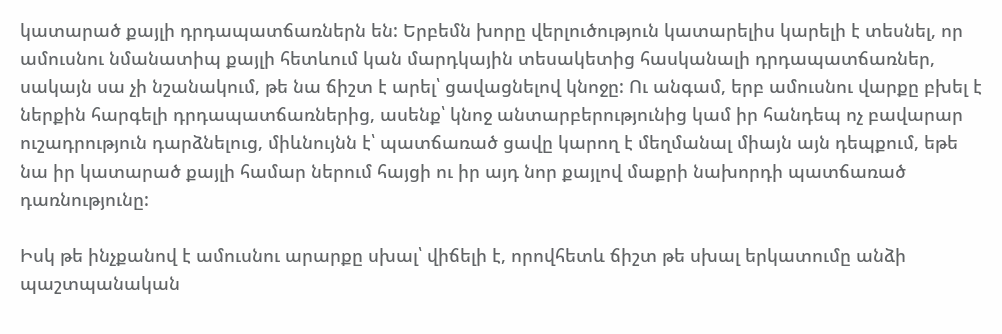կատարած քայլի դրդապատճառներն են: Երբեմն խորը վերլուծություն կատարելիս կարելի է տեսնել, որ ամուսնու նմանատիպ քայլի հետևում կան մարդկային տեսակետից հասկանալի դրդապատճառներ, սակայն սա չի նշանակում, թե նա ճիշտ է արել՝ ցավացնելով կնոջը: Ու անգամ, երբ ամուսնու վարքը բխել է ներքին հարգելի դրդապատճառներից, ասենք՝ կնոջ անտարբերությունից կամ իր հանդեպ ոչ բավարար ուշադրություն դարձնելուց, միևնույնն է՝ պատճառած ցավը կարող է մեղմանալ միայն այն դեպքում, եթե նա իր կատարած քայլի համար ներում հայցի ու իր այդ նոր քայլով մաքրի նախորդի պատճառած դառնությունը:

Իսկ թե ինչքանով է ամուսնու արարքը սխալ՝ վիճելի է, որովհետև ճիշտ թե սխալ երկատումը անձի պաշտպանական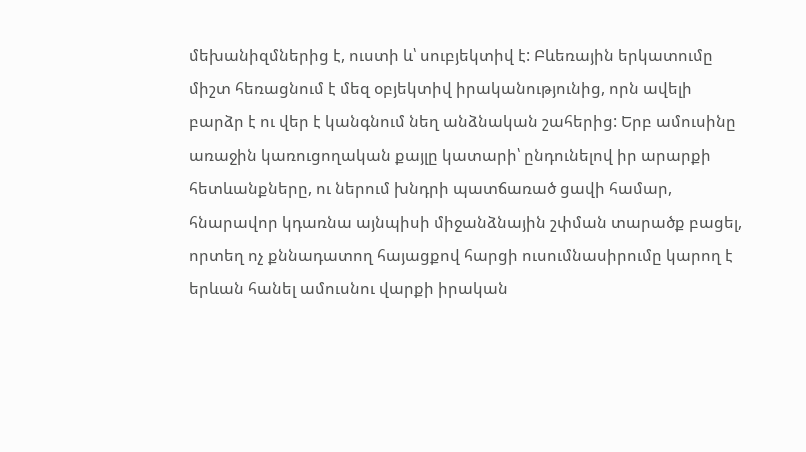մեխանիզմներից է, ուստի և՝ սուբյեկտիվ է: Բևեռային երկատումը միշտ հեռացնում է մեզ օբյեկտիվ իրականությունից, որն ավելի բարձր է ու վեր է կանգնում նեղ անձնական շահերից: Երբ ամուսինը առաջին կառուցողական քայլը կատարի՝ ընդունելով իր արարքի հետևանքները, ու ներում խնդրի պատճառած ցավի համար, հնարավոր կդառնա այնպիսի միջանձնային շփման տարածք բացել, որտեղ ոչ քննադատող հայացքով հարցի ուսումնասիրումը կարող է երևան հանել ամուսնու վարքի իրական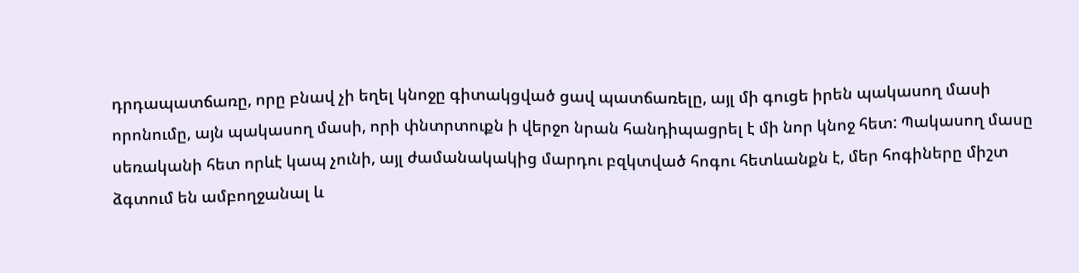դրդապատճառը, որը բնավ չի եղել կնոջը գիտակցված ցավ պատճառելը, այլ մի գուցե իրեն պակասող մասի որոնումը, այն պակասող մասի, որի փնտրտուքն ի վերջո նրան հանդիպացրել է մի նոր կնոջ հետ: Պակասող մասը սեռականի հետ որևէ կապ չունի, այլ ժամանակակից մարդու բզկտված հոգու հետևանքն է, մեր հոգիները միշտ ձգտում են ամբողջանալ և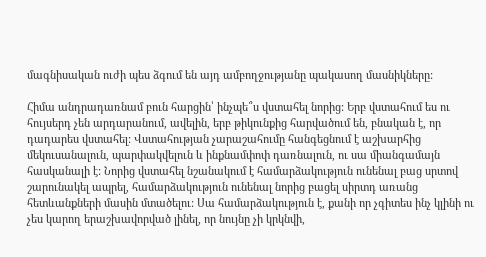մագնիսական ուժի պես ձգում են այդ ամբողջությանը պակասող մասնիկները:

Հիմա անդրադառնամ բուն հարցին՝ ինչպե՞ս վստահել նորից: Երբ վստահում ես ու հույսերդ չեն արդարանում, ավելին, երբ թիկունքից հարվածում են, բնական է, որ դադարես վստահել: Վստահության չարաշահումը հանգեցնում է աշխարհից մեկուսանալուն, պարփակվելուն և ինքնամփոփ դառնալուն, ու սա միանգամայն հասկանալի է: Նորից վստահել նշանակում է համարձակություն ունենալ բաց սրտով շարունակել ապրել, համարձակություն ունենալ նորից բացել սիրտդ առանց հետևանքների մասին մտածելու: Սա համարձակություն է, քանի որ չգիտես ինչ կլինի ու չես կարող երաշխավորված լինել, որ նույնը չի կրկնվի,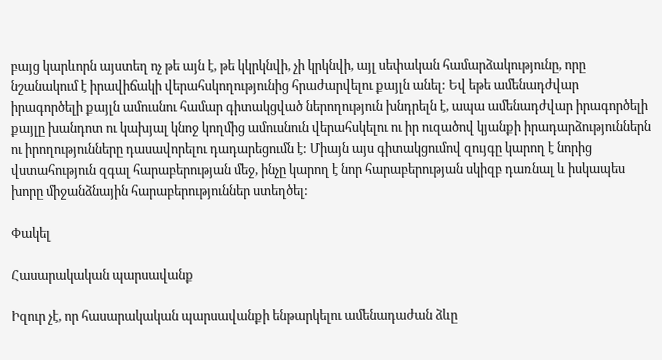բայց կարևորն այստեղ ոչ թե այն է, թե կկրկնվի, չի կրկնվի, այլ սեփական համարձակությունը, որը նշանակում է իրավիճակի վերահսկողությունից հրաժարվելու քայլն անել: Եվ եթե ամենադժվար իրագործելի քայլն ամուսնու համար գիտակցված ներողություն խնդրելն է, ապա ամենադժվար իրագործելի քայլը խանդոտ ու կախյալ կնոջ կողմից ամուսնուն վերահսկելու ու իր ուզածով կյանքի իրադարձություններն ու իրողությունները դասավորելու դադարեցումն է: Միայն այս գիտակցումով զույգը կարող է նորից վստահություն զգալ հարաբերության մեջ, ինչը կարող է նոր հարաբերության սկիզբ դառնալ և իսկապես խորը միջանձնային հարաբերություններ ստեղծել:

Փակել

Հասարակական պարսավանք

Իզուր չէ, որ հասարակական պարսավանքի ենթարկելու ամենադաժան ձևը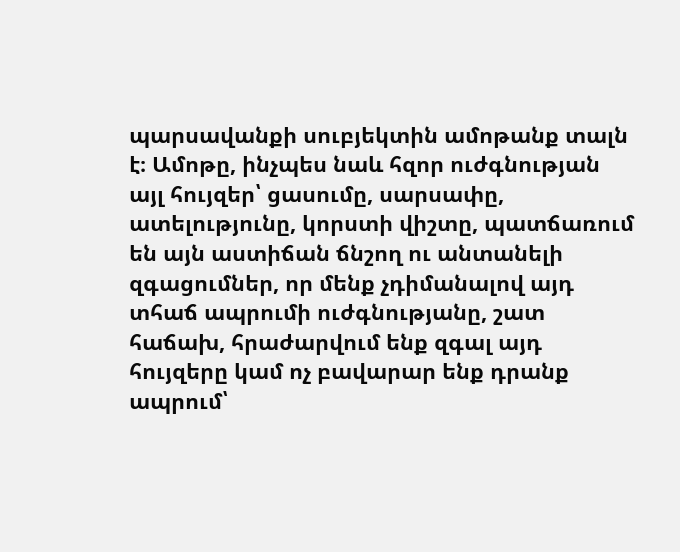պարսավանքի սուբյեկտին ամոթանք տալն է։ Ամոթը, ինչպես նաև հզոր ուժգնության այլ հույզեր՝ ցասումը, սարսափը, ատելությունը, կորստի վիշտը, պատճառում են այն աստիճան ճնշող ու անտանելի զգացումներ, որ մենք չդիմանալով այդ տհաճ ապրումի ուժգնությանը, շատ հաճախ, հրաժարվում ենք զգալ այդ հույզերը կամ ոչ բավարար ենք դրանք ապրում՝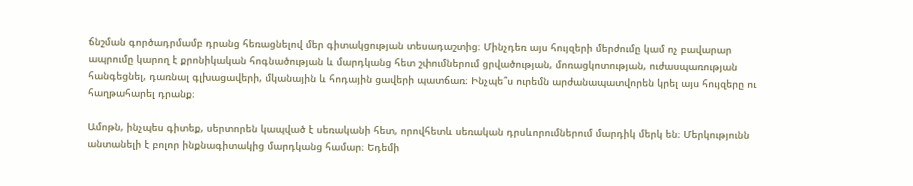ճնշման գործադրմամբ դրանց հեռացնելով մեր գիտակցության տեսադաշտից։ Մինչդեռ այս հույզերի մերժումը կամ ոչ բավարար ապրումը կարող է քրոնիկական հոգնածության և մարդկանց հետ շփումներում ցրվածության, մոռացկոտության, ուժասպառության հանգեցնել, դառնալ գլխացավերի, մկանային և հոդային ցավերի պատճառ։ Ինչպե՞ս ուրեմն արժանապատվորեն կրել այս հույզերը ու հաղթահարել դրանք։

Ամոթն, ինչպես գիտեք, սերտորեն կապված է սեռականի հետ, որովհետև սեռական դրսևորումներում մարդիկ մերկ են։ Մերկությունն անտանելի է բոլոր ինքնագիտակից մարդկանց համար։ Եդեմի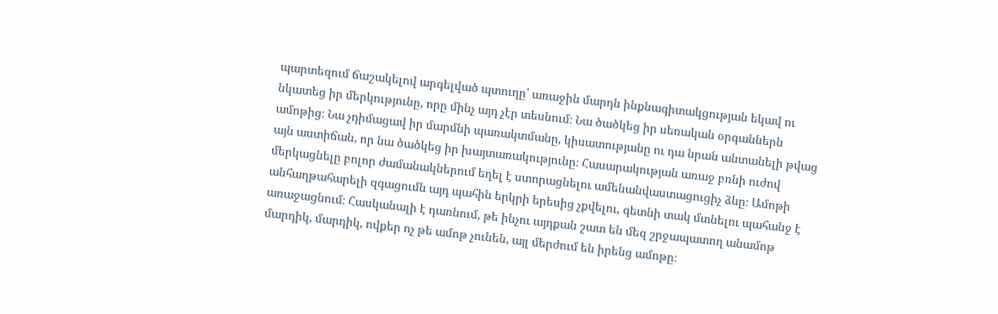պարտեզում ճաշակելով արգելված պտուղը՝ առաջին մարդն ինքնագիտակցության եկավ ու նկատեց իր մերկությունը, որը մինչ այդ չէր տեսնում։ Նա ծածկեց իր սեռական օրգաններն ամոթից։ Նա չդիմացավ իր մարմնի պառակտմանը, կիսատությանը ու դա նրան անտանելի թվաց այն աստիճան, որ նա ծածկեց իր խայտառակությունը։ Հասարակության առաջ բռնի ուժով մերկացնելը բոլոր ժամանակներում եղել է ստորացնելու ամենանվաստացուցիչ ձևը։ Ամոթի անհաղթահարելի զգացումն այդ պահին երկրի երեսից չքվելու, գետնի տակ մտնելու պահանջ է առաջացնում։ Հասկանալի է դառնում, թե ինչու այդքան շատ են մեզ շրջապատող անամոթ մարդիկ, մարդիկ, ովքեր ոչ թե ամոթ չունեն, այլ մերժում են իրենց ամոթը։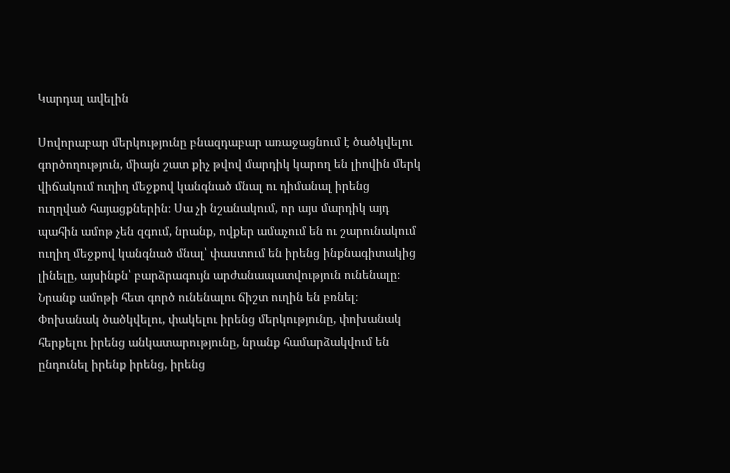Կարդալ ավելին

Սովորաբար մերկությունը բնազդաբար առաջացնում է ծածկվելու գործողություն, միայն շատ քիչ թվով մարդիկ կարող են լիովին մերկ վիճակում ուղիղ մեջքով կանգնած մնալ ու դիմանալ իրենց ուղղված հայացքներին։ Սա չի նշանակում, որ այս մարդիկ այդ պահին ամոթ չեն զգում, նրանք, ովքեր ամաչում են ու շարունակում ուղիղ մեջքով կանգնած մնալ՝ փաստում են իրենց ինքնագիտակից լինելը, այսինքն՝ բարձրագույն արժանապատվություն ունենալը։ Նրանք ամոթի հետ գործ ունենալու ճիշտ ուղին են բռնել։ Փոխանակ ծածկվելու, փակելու իրենց մերկությունը, փոխանակ հերքելու իրենց անկատարությունը, նրանք համարձակվում են ընդունել իրենք իրենց, իրենց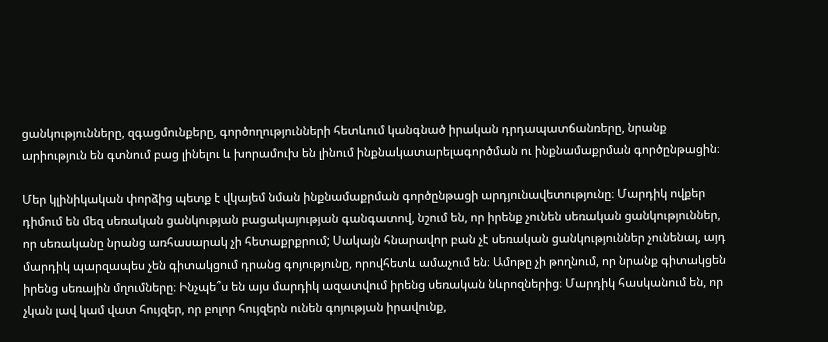ցանկությունները, զգացմունքերը, գործողությունների հետևում կանգնած իրական դրդապատճանռերը, նրանք արիություն են գտնում բաց լինելու և խորամուխ են լինում ինքնակատարելագործման ու ինքնամաքրման գործընթացին։

Մեր կլինիկական փորձից պետք է վկայեմ նման ինքնամաքրման գործընթացի արդյունավետությունը։ Մարդիկ ովքեր դիմում են մեզ սեռական ցանկության բացակայության գանգատով, նշում են, որ իրենք չունեն սեռական ցանկություններ, որ սեռականը նրանց առհասարակ չի հետաքրքրում; Սակայն հնարավոր բան չէ սեռական ցանկություններ չունենալ, այդ մարդիկ պարզապես չեն գիտակցում դրանց գոյությունը, որովհետև ամաչում են։ Ամոթը չի թողնում, որ նրանք գիտակցեն իրենց սեռային մղումները։ Ինչպե՞ս են այս մարդիկ ազատվում իրենց սեռական նևրոզներից։ Մարդիկ հասկանում են, որ չկան լավ կամ վատ հույզեր, որ բոլոր հույզերն ունեն գոյության իրավունք,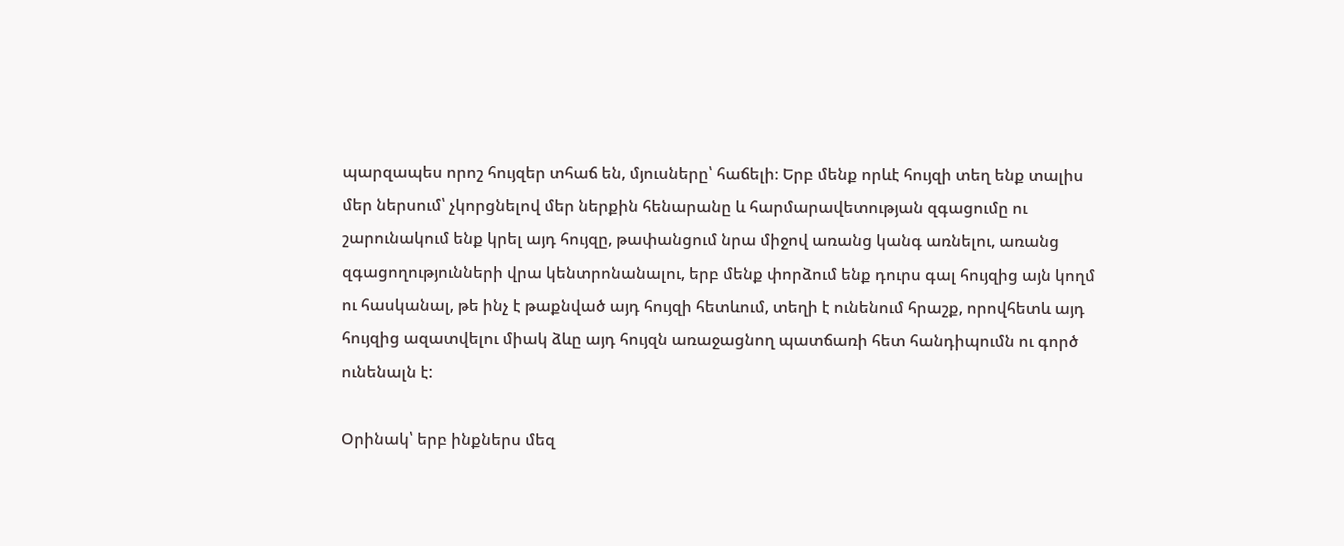պարզապես որոշ հույզեր տհաճ են, մյուսները՝ հաճելի։ Երբ մենք որևէ հույզի տեղ ենք տալիս մեր ներսում՝ չկորցնելով մեր ներքին հենարանը և հարմարավետության զգացումը ու շարունակում ենք կրել այդ հույզը, թափանցում նրա միջով առանց կանգ առնելու, առանց զգացողությունների վրա կենտրոնանալու, երբ մենք փորձում ենք դուրս գալ հույզից այն կողմ ու հասկանալ, թե ինչ է թաքնված այդ հույզի հետևում, տեղի է ունենում հրաշք, որովհետև այդ հույզից ազատվելու միակ ձևը այդ հույզն առաջացնող պատճառի հետ հանդիպումն ու գործ ունենալն է:

Օրինակ՝ երբ ինքներս մեզ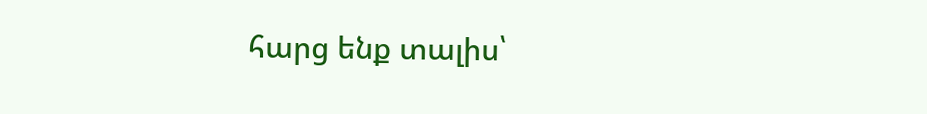հարց ենք տալիս՝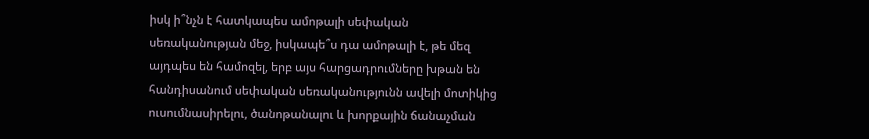իսկ ի՞նչն է հատկապես ամոթալի սեփական սեռականության մեջ, իսկապե՞ս դա ամոթալի է, թե մեզ այդպես են համոզել, երբ այս հարցադրումները խթան են հանդիսանում սեփական սեռականությունն ավելի մոտիկից ուսումնասիրելու, ծանոթանալու և խորքային ճանաչման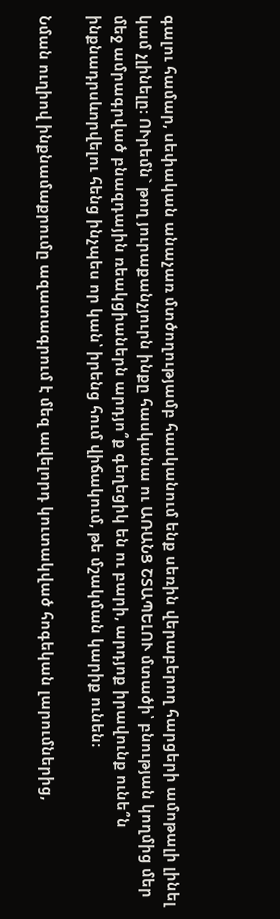գալու համար, սեփական անաչառ մտծողությամբ հասկանում ենք սեռին վերաբերող հարցերի ամոթալի լինել կամ չլինելը։ ՈՒրեմն` թող յուրաքանչյուրն ինքը հասկանա ու ԱՌԱՆՑ ՇՏԱՊԵԼՈՒ մտածի՝ բնության կողմից մեր մեջ ամրագրված բնազդային ռեակցիաներն արդյո՞ք գեղեցիկ են ու բարի, արդյոք իրավունք ունե՞ն ինքնադրսևորվելու հենց ինչպես որ կան՝ իրենց հում վիճակում, թե մշակման կարիք ունեն։

Նման ուղիով ինքնամաքրումը ազատագրում է մեզ ավելորդ կուտակված հոգեկան լարումներից,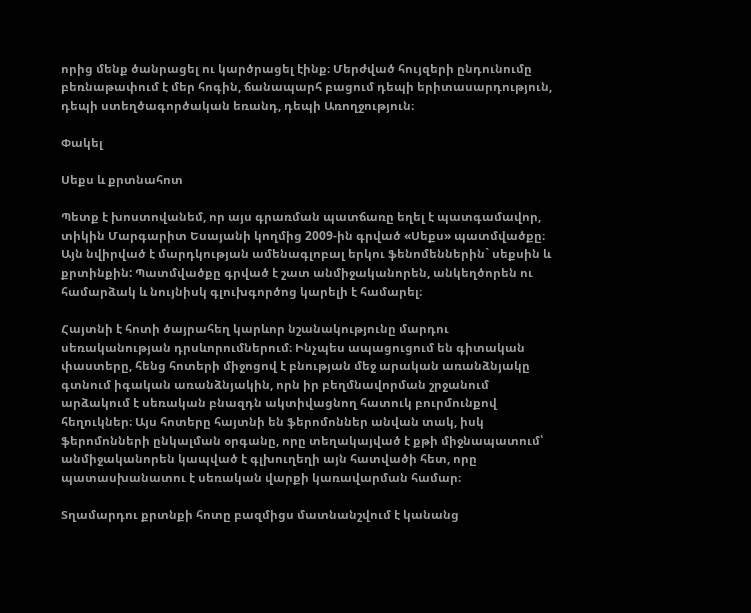որից մենք ծանրացել ու կարծրացել էինք։ Մերժված հույզերի ընդունումը բեռնաթափում է մեր հոգին, ճանապարհ բացում դեպի երիտասարդություն, դեպի ստեղծագործական եռանդ, դեպի Առողջություն։

Փակել

Սեքս և քրտնահոտ

Պետք է խոստովանեմ, որ այս գրառման պատճառը եղել է պատգամավոր, տիկին Մարգարիտ Եսայանի կողմից 2009-ին գրված «Սեքս» պատմվածքը։ Այն նվիրված է մարդկության ամենագլոբալ երկու ֆենոմեններին` սեքսին և քրտինքին: Պատմվածքը գրված է շատ անմիջականորեն, անկեղծորեն ու համարձակ և նույնիսկ գլուխգործոց կարելի է համարել։

Հայտնի է հոտի ծայրահեղ կարևոր նշանակությունը մարդու սեռականության դրսևորումներում։ Ինչպես ապացուցում են գիտական փաստերը, հենց հոտերի միջոցով է բնության մեջ արական առանձնյակը գտնում իգական առանձնյակին, որն իր բեղմնավորման շրջանում արձակում է սեռական բնազդն ակտիվացնող հատուկ բուրմունքով հեղուկներ։ Այս հոտերը հայտնի են ֆերոմոններ անվան տակ, իսկ ֆերոմոնների ընկալման օրգանը, որը տեղակայված է քթի միջնապատում՝ անմիջականորեն կապված է գլխուղեղի այն հատվածի հետ, որը պատասխանատու է սեռական վարքի կառավարման համար։

Տղամարդու քրտնքի հոտը բազմիցս մատնանշվում է կանանց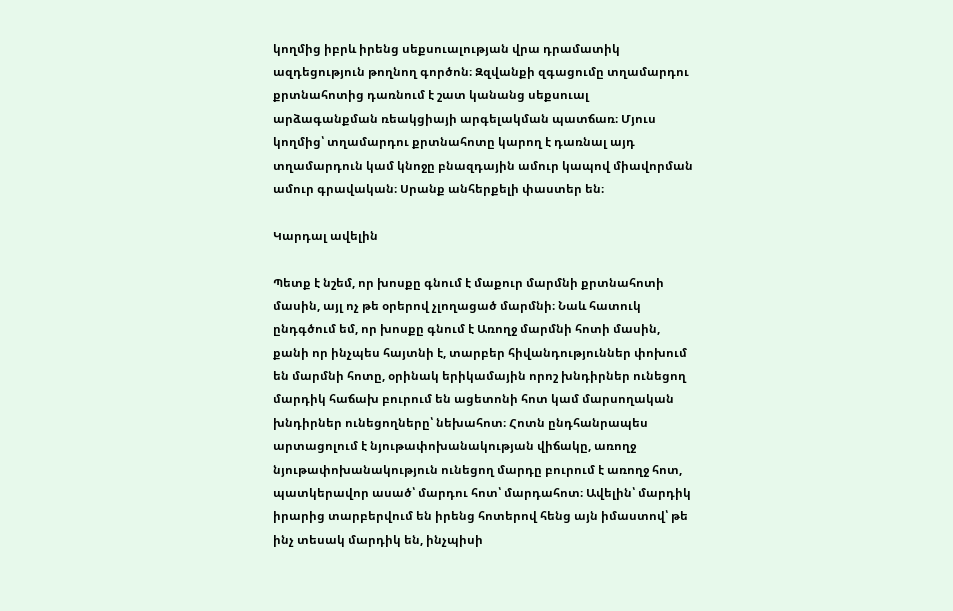կողմից իբրև իրենց սեքսուալության վրա դրամատիկ ազդեցություն թողնող գործոն։ Զզվանքի զգացումը տղամարդու քրտնահոտից դառնում է շատ կանանց սեքսուալ արձագանքման ռեակցիայի արգելակման պատճառ։ Մյուս կողմից՝ տղամարդու քրտնահոտը կարող է դառնալ այդ տղամարդուն կամ կնոջը բնազդային ամուր կապով միավորման ամուր գրավական։ Սրանք անհերքելի փաստեր են։

Կարդալ ավելին

Պետք է նշեմ, որ խոսքը գնում է մաքուր մարմնի քրտնահոտի մասին, այլ ոչ թե օրերով չլողացած մարմնի։ Նաև հատուկ ընդգծում եմ, որ խոսքը գնում է Առողջ մարմնի հոտի մասին, քանի որ ինչպես հայտնի է, տարբեր հիվանդություններ փոխում են մարմնի հոտը, օրինակ երիկամային որոշ խնդիրներ ունեցող մարդիկ հաճախ բուրում են ացետոնի հոտ կամ մարսողական խնդիրներ ունեցողները՝ նեխահոտ։ Հոտն ընդհանրապես արտացոլում է նյութափոխանակության վիճակը, առողջ նյութափոխանակություն ունեցող մարդը բուրում է առողջ հոտ, պատկերավոր ասած՝ մարդու հոտ՝ մարդահոտ։ Ավելին՝ մարդիկ իրարից տարբերվում են իրենց հոտերով հենց այն իմաստով՝ թե ինչ տեսակ մարդիկ են, ինչպիսի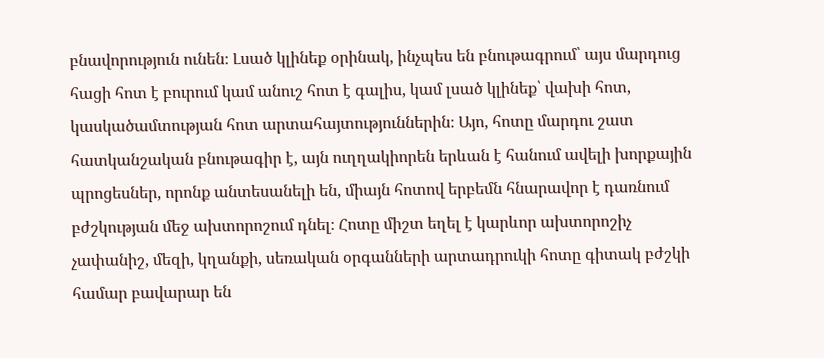բնավորություն ունեն։ Լսած կլինեք օրինակ, ինչպես են բնութագրում՝ այս մարդուց հացի հոտ է բուրում կամ անուշ հոտ է գալիս, կամ լսած կլինեք՝ վախի հոտ, կասկածամտության հոտ արտահայտություններին։ Այո, հոտը մարդու շատ հատկանշական բնութագիր է, այն ուղղակիորեն երևան է հանում ավելի խորքային պրոցեսներ, որոնք անտեսանելի են, միայն հոտով երբեմն հնարավոր է դառնում բժշկության մեջ ախտորոշում դնել։ Հոտը միշտ եղել է կարևոր ախտորոշիչ չափանիշ, մեզի, կղանքի, սեռական օրգանների արտադրուկի հոտը գիտակ բժշկի համար բավարար են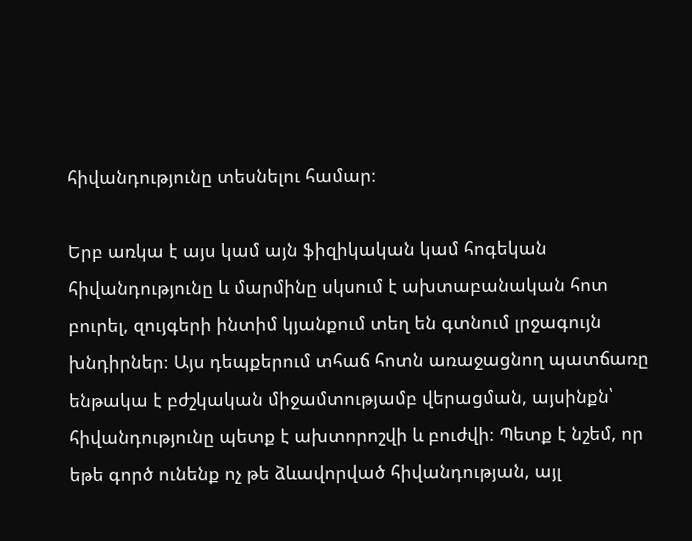հիվանդությունը տեսնելու համար։

Երբ առկա է այս կամ այն ֆիզիկական կամ հոգեկան հիվանդությունը և մարմինը սկսում է ախտաբանական հոտ բուրել, զույգերի ինտիմ կյանքում տեղ են գտնում լրջագույն խնդիրներ։ Այս դեպքերում տհաճ հոտն առաջացնող պատճառը ենթակա է բժշկական միջամտությամբ վերացման, այսինքն՝ հիվանդությունը պետք է ախտորոշվի և բուժվի։ Պետք է նշեմ, որ եթե գործ ունենք ոչ թե ձևավորված հիվանդության, այլ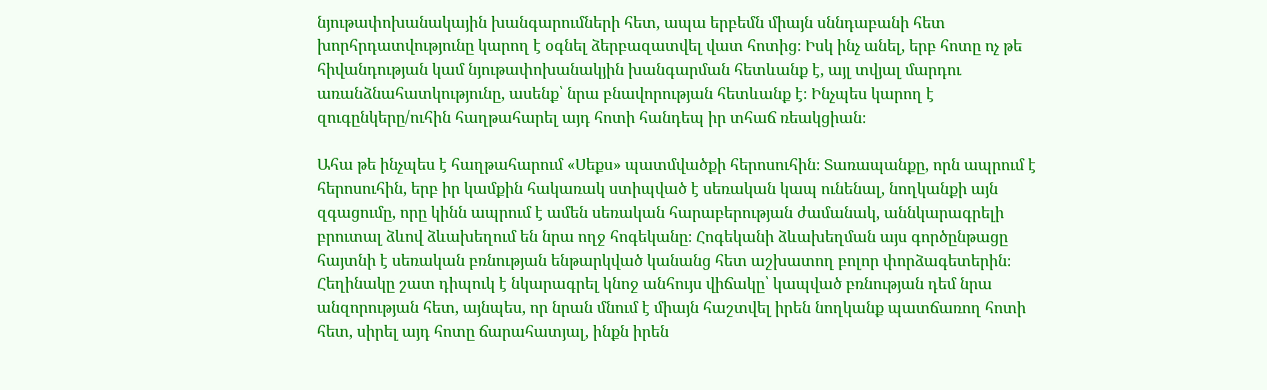նյութափոխանակային խանգարումների հետ, ապա երբեմն միայն սննդաբանի հետ խորհրդատվությունը կարող է օգնել ձերբազատվել վատ հոտից։ Իսկ ինչ անել, երբ հոտը ոչ թե հիվանդության կամ նյութափոխանակյին խանգարման հետևանք է, այլ տվյալ մարդու առանձնահատկությունը, ասենք՝ նրա բնավորության հետևանք է։ Ինչպես կարող է զուգընկերը/ուհին հաղթահարել այդ հոտի հանդեպ իր տհաճ ռեակցիան։

Ահա թե ինչպես է հաղթահարում «Սեքս» պատմվածքի հերոսուհին։ Տառապանքը, որն ապրում է հերոսուհին, երբ իր կամքին հակառակ ստիպված է սեռական կապ ունենալ, նողկանքի այն զգացումը, որը կինն ապրում է ամեն սեռական հարաբերության ժամանակ, աննկարագրելի բրուտալ ձևով ձևախեղում են նրա ողջ հոգեկանը։ Հոգեկանի ձևախեղման այս գործընթացը հայտնի է սեռական բռնության ենթարկված կանանց հետ աշխատող բոլոր փորձագետերին։ Հեղինակը շատ դիպուկ է նկարագրել կնոջ անհույս վիճակը՝ կապված բռնության դեմ նրա անզորության հետ, այնպես, որ նրան մնում է միայն հաշտվել իրեն նողկանք պատճառող հոտի հետ, սիրել այդ հոտը ճարահատյալ, ինքն իրեն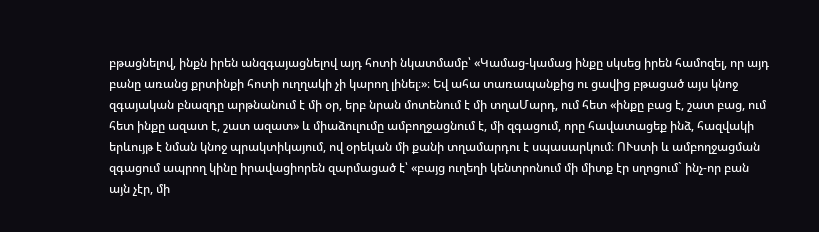բթացնելով, ինքն իրեն անզգայացնելով այդ հոտի նկատմամբ՝ «Կամաց-կամաց ինքը սկսեց իրեն համոզել, որ այդ բանը առանց քրտինքի հոտի ուղղակի չի կարող լինել։»։ Եվ ահա տառապանքից ու ցավից բթացած այս կնոջ զգայական բնազդը արթնանում է մի օր, երբ նրան մոտենում է մի տղաՄարդ, ում հետ «ինքը բաց է, շատ բաց, ում հետ ինքը ազատ է, շատ ազատ» և միաձուլումը ամբողջացնում է, մի զգացում, որը հավատացեք ինձ, հազվակի երևույթ է նման կնոջ պրակտիկայում, ով օրեկան մի քանի տղամարդու է սպասարկում։ ՈՒստի և ամբողջացման զգացում ապրող կինը իրավացիորեն զարմացած է՝ «բայց ուղեղի կենտրոնում մի միտք էր սղոցում` ինչ-որ բան այն չէր, մի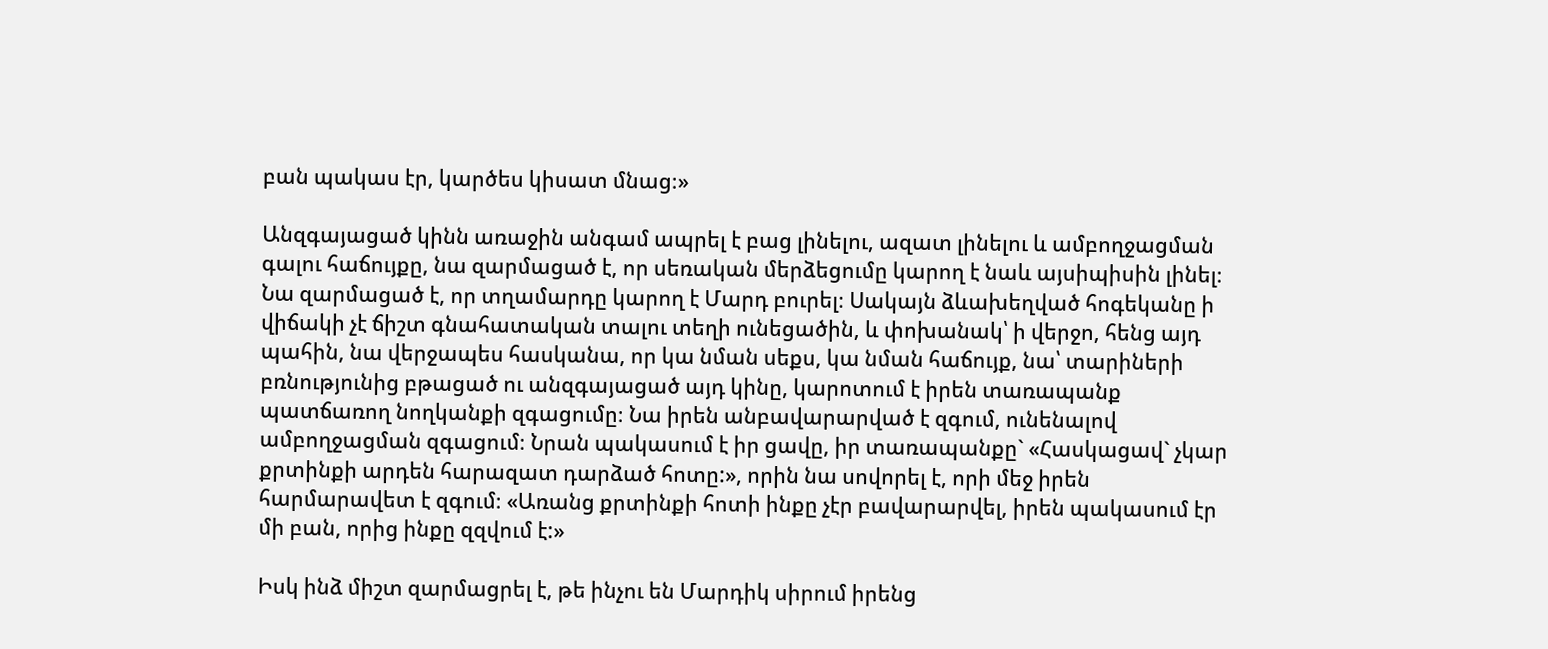բան պակաս էր, կարծես կիսատ մնաց։»

Անզգայացած կինն առաջին անգամ ապրել է բաց լինելու, ազատ լինելու և ամբողջացման գալու հաճույքը, նա զարմացած է, որ սեռական մերձեցումը կարող է նաև այսիպիսին լինել։ Նա զարմացած է, որ տղամարդը կարող է Մարդ բուրել։ Սակայն ձևախեղված հոգեկանը ի վիճակի չէ ճիշտ գնահատական տալու տեղի ունեցածին, և փոխանակ՝ ի վերջո, հենց այդ պահին, նա վերջապես հասկանա, որ կա նման սեքս, կա նման հաճույք, նա՝ տարիների բռնությունից բթացած ու անզգայացած այդ կինը, կարոտում է իրեն տառապանք պատճառող նողկանքի զգացումը։ Նա իրեն անբավարարված է զգում, ունենալով ամբողջացման զգացում։ Նրան պակասում է իր ցավը, իր տառապանքը` «Հասկացավ` չկար քրտինքի արդեն հարազատ դարձած հոտը:», որին նա սովորել է, որի մեջ իրեն հարմարավետ է զգում։ «Առանց քրտինքի հոտի ինքը չէր բավարարվել, իրեն պակասում էր մի բան, որից ինքը զզվում է:»

Իսկ ինձ միշտ զարմացրել է, թե ինչու են Մարդիկ սիրում իրենց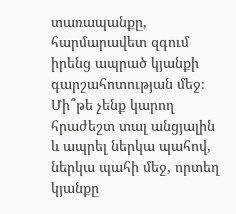տառապանքը, հարմարավետ զգում իրենց ապրած կյանքի գարշահոտության մեջ։ Մի՞թե չենք կարող հրաժեշտ տալ անցյալին և ապրել ներկա պահով, ներկա պահի մեջ, որտեղ կյանքը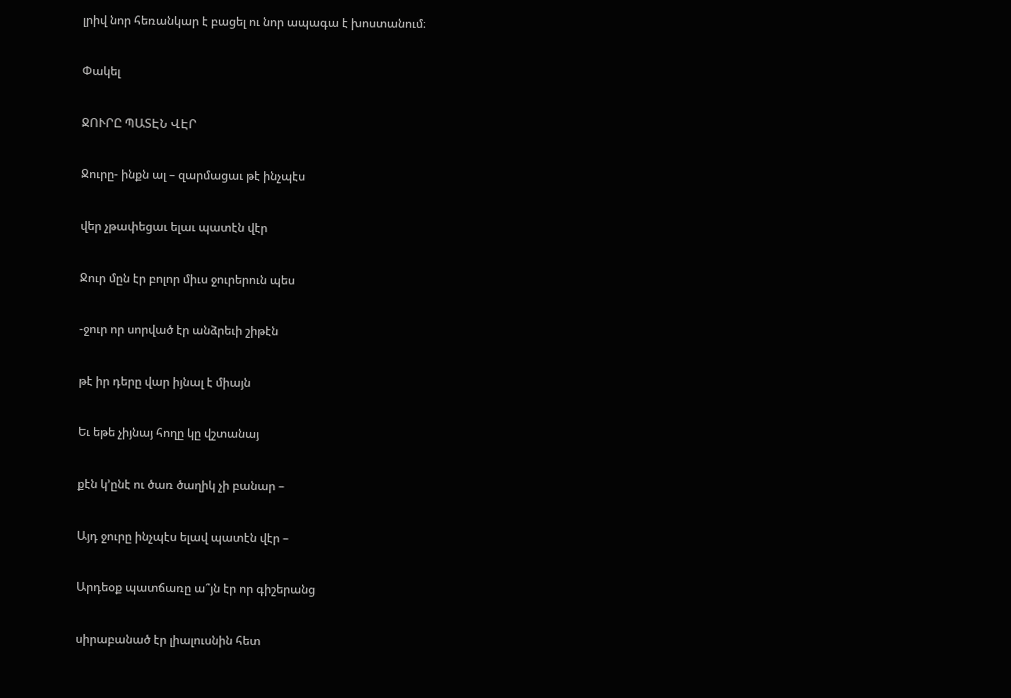լրիվ նոր հեռանկար է բացել ու նոր ապագա է խոստանում։

Փակել

ՋՈՒՐԸ ՊԱՏԷՆ ՎԷՐ

Ջուրը- ինքն ալ – զարմացաւ թէ ինչպէս

վեր չթափեցաւ ելաւ պատէն վէր

Ջուր մըն էր բոլոր միւս ջուրերուն պես

-ջուր որ սորված էր անձրեւի շիթէն

թէ իր դերը վար իյնալ է միայն

Եւ եթե չիյնայ հողը կը վշտանայ

քէն կ’ընէ ու ծառ ծաղիկ չի բանար –

Այդ ջուրը ինչպէս ելավ պատէն վէր –

Արդեօք պատճառը ա՞յն էր որ գիշերանց

սիրաբանած էր լիալուսնին հետ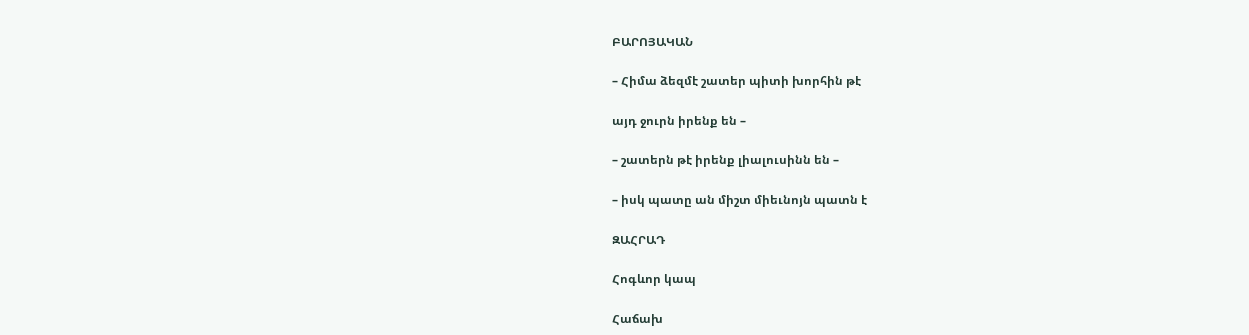ԲԱՐՈՅԱԿԱՆ

– Հիմա ձեզմէ շատեր պիտի խորհին թէ

այդ ջուրն իրենք են –

– շատերն թէ իրենք լիալուսինն են –

– իսկ պատը ան միշտ միեւնոյն պատն է

ԶԱՀՐԱԴ

Հոգևոր կապ

Հաճախ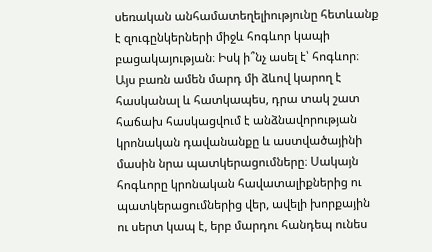սեռական անհամատեղելիությունը հետևանք է զուգընկերների միջև հոգևոր կապի բացակայության։ Իսկ ի՞նչ ասել է՝ հոգևոր։ Այս բառն ամեն մարդ մի ձևով կարող է հասկանալ և հատկապես, դրա տակ շատ հաճախ հասկացվում է անձնավորության կրոնական դավանանքը և աստվածայինի մասին նրա պատկերացումները։ Սակայն հոգևորը կրոնական հավատալիքներից ու պատկերացումներից վեր, ավելի խորքային ու սերտ կապ է, երբ մարդու հանդեպ ունես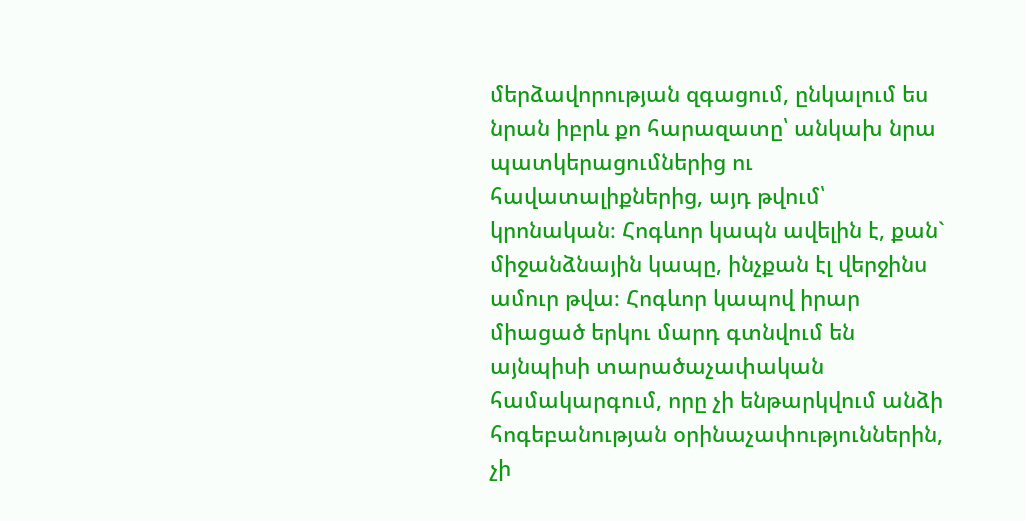մերձավորության զգացում, ընկալում ես նրան իբրև քո հարազատը՝ անկախ նրա պատկերացումներից ու հավատալիքներից, այդ թվում՝ կրոնական։ Հոգևոր կապն ավելին է, քան` միջանձնային կապը, ինչքան էլ վերջինս ամուր թվա։ Հոգևոր կապով իրար միացած երկու մարդ գտնվում են այնպիսի տարածաչափական համակարգում, որը չի ենթարկվում անձի հոգեբանության օրինաչափություններին, չի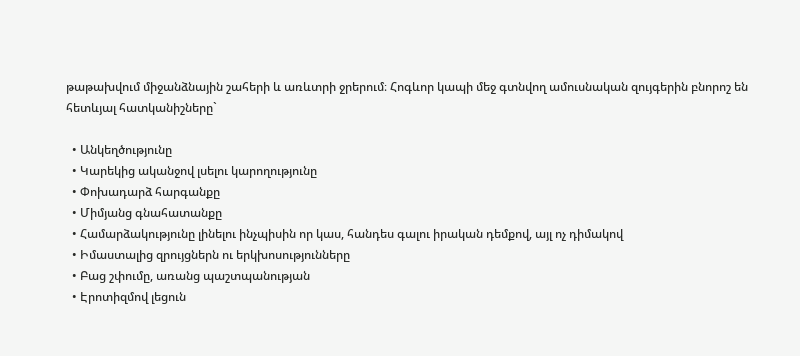թաթախվում միջանձնային շահերի և առևտրի ջրերում։ Հոգևոր կապի մեջ գտնվող ամուսնական զույգերին բնորոշ են հետևյալ հատկանիշները`

  • Անկեղծությունը
  • Կարեկից ականջով լսելու կարողությունը
  • Փոխադարձ հարգանքը
  • Միմյանց գնահատանքը
  • Համարձակությունը լինելու ինչպիսին որ կաս, հանդես գալու իրական դեմքով, այլ ոչ դիմակով
  • Իմաստալից զրույցներն ու երկխոսությունները
  • Բաց շփումը, առանց պաշտպանության
  • Էրոտիզմով լեցուն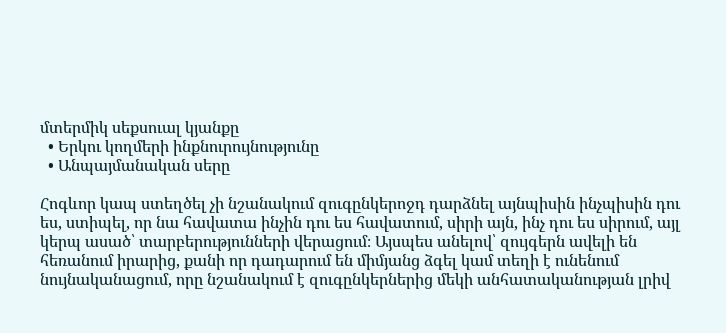մտերմիկ սեքսուալ կյանքը
  • Երկու կողմերի ինքնուրույնությունը
  • Անպայմանական սերը

Հոգևոր կապ ստեղծել չի նշանակում զուգընկերոջդ դարձնել այնպիսին ինչպիսին դու ես, ստիպել, որ նա հավատա ինչին դու ես հավատում, սիրի այն, ինչ դու ես սիրում, այլ կերպ ասած՝ տարբերությունների վերացում։ Այսպես անելով՝ զույգերն ավելի են հեռանում իրարից, քանի որ դադարում են միմյանց ձգել կամ տեղի է ունենում նույնականացում, որը նշանակում է զուգընկերներից մեկի անհատականության լրիվ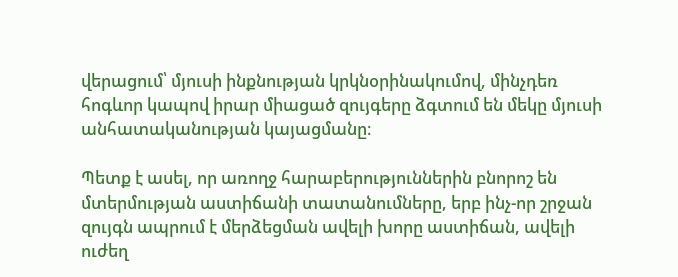վերացում՝ մյուսի ինքնության կրկնօրինակումով, մինչդեռ հոգևոր կապով իրար միացած զույգերը ձգտում են մեկը մյուսի անհատականության կայացմանը։

Պետք է ասել, որ առողջ հարաբերություններին բնորոշ են մտերմության աստիճանի տատանումները, երբ ինչ-որ շրջան զույգն ապրում է մերձեցման ավելի խորը աստիճան, ավելի ուժեղ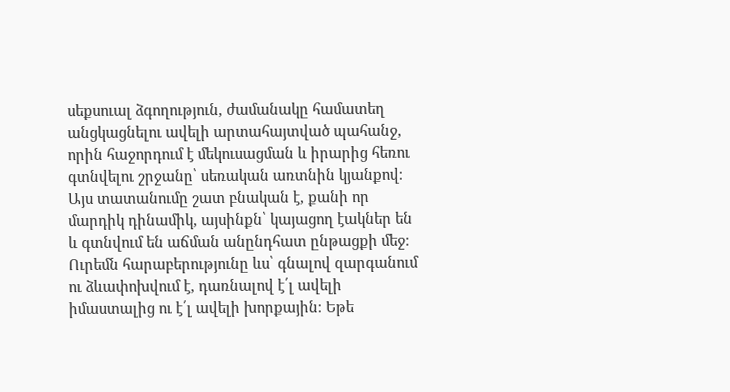սեքսուալ ձգողություն, ժամանակը համատեղ անցկացնելու ավելի արտահայտված պահանջ, որին հաջորդում է մեկուսացման և իրարից հեռու գտնվելու շրջանը՝ սեռական առտնին կյանքով։ Այս տատանումը շատ բնական է, քանի որ մարդիկ դինամիկ, այսինքն՝ կայացող էակներ են և գտնվում են աճման անընդհատ ընթացքի մեջ։ Ուրեմն հարաբերությունը ևս՝ գնալով զարգանում ու ձևափոխվում է, դառնալով է՛լ ավելի իմաստալից ու է՛լ ավելի խորքային։ Եթե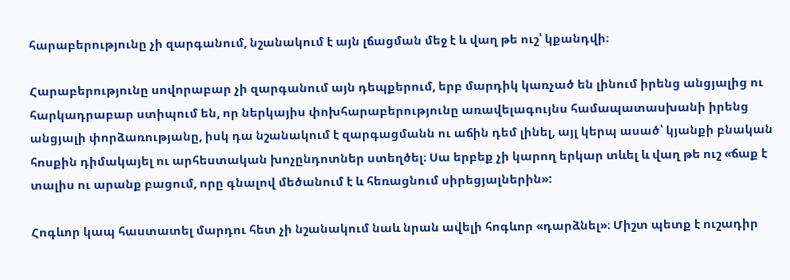հարաբերությունը չի զարգանում, նշանակում է այն լճացման մեջ է և վաղ թե ուշ՝ կքանդվի։

Հարաբերությունը սովորաբար չի զարգանում այն դեպքերում, երբ մարդիկ կառչած են լինում իրենց անցյալից ու հարկադրաբար ստիպում են, որ ներկայիս փոխհարաբերությունը առավելագույնս համապատասխանի իրենց անցյալի փորձառությանը, իսկ դա նշանակում է զարգացմանն ու աճին դեմ լինել, այլ կերպ ասած՝ կյանքի բնական հոսքին դիմակայել ու արհեստական խոչընդոտներ ստեղծել։ Սա երբեք չի կարող երկար տևել և վաղ թե ուշ «ճաք է տալիս ու արանք բացում, որը գնալով մեծանում է և հեռացնում սիրեցյալներին»:

Հոգևոր կապ հաստատել մարդու հետ չի նշանակում նաև նրան ավելի հոգևոր «դարձնել»։ Միշտ պետք է ուշադիր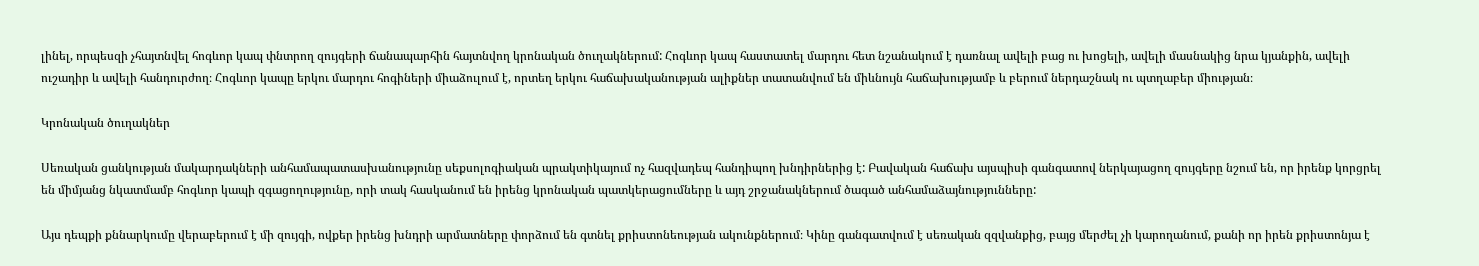լինել, որպեսզի չհայտնվել հոգևոր կապ փնտրող զույգերի ճանապարհին հայտնվող կրոնական ծուղակներում: Հոգևոր կապ հաստատել մարդու հետ նշանակում է դառնալ ավելի բաց ու խոցելի, ավելի մասնակից նրա կյանքին, ավելի ուշադիր և ավելի հանդուրժող։ Հոգևոր կապը երկու մարդու հոգիների միաձուլում է, որտեղ երկու հաճախականության ալիքներ տատանվում են միևնույն հաճախությամբ և բերում ներդաշնակ ու պտղաբեր միության։

Կրոնական ծուղակներ

Սեռական ցանկության մակարդակների անհամապատասխանությունը սեքսոլոգիական պրակտիկայում ոչ հազվադեպ հանդիպող խնդիրներից է: Բավական հաճախ այսպիսի գանգատով ներկայացող զույգերը նշում են, որ իրենք կորցրել են միմյանց նկատմամբ հոգևոր կապի զգացողությունը, որի տակ հասկանում են իրենց կրոնական պատկերացումները և այդ շրջանակներում ծագած անհամաձայնությունները:

Այս դեպքի քննարկումը վերաբերում է մի զույգի, ովքեր իրենց խնդրի արմատները փորձում են գտնել քրիստոնեության ակունքներում։ Կինը գանգատվում է սեռական զզվանքից, բայց մերժել չի կարողանում, քանի որ իրեն քրիստոնյա է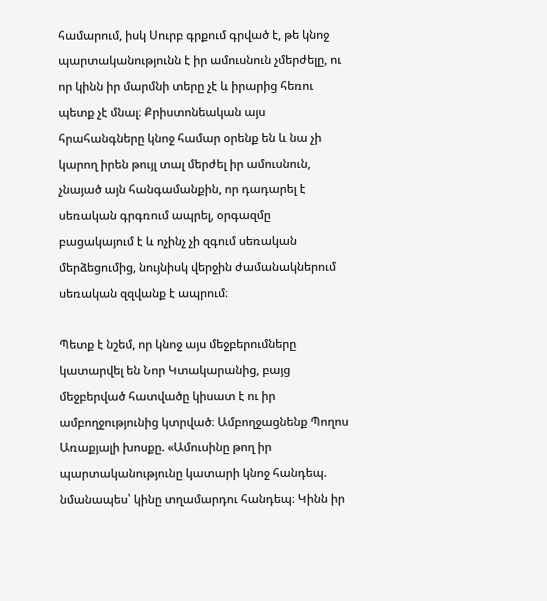համարում, իսկ Սուրբ գրքում գրված է, թե կնոջ պարտականությունն է իր ամուսնուն չմերժելը, ու որ կինն իր մարմնի տերը չէ և իրարից հեռու պետք չէ մնալ։ Քրիստոնեական այս հրահանգները կնոջ համար օրենք են և նա չի կարող իրեն թույլ տալ մերժել իր ամուսնուն, չնայած այն հանգամանքին, որ դադարել է սեռական գրգռում ապրել, օրգազմը բացակայում է և ոչինչ չի զգում սեռական մերձեցումից, նույնիսկ վերջին ժամանակներում սեռական զզվանք է ապրում։

Պետք է նշեմ, որ կնոջ այս մեջբերումները կատարվել են Նոր Կտակարանից, բայց մեջբերված հատվածը կիսատ է ու իր ամբողջությունից կտրված։ Ամբողջացնենք Պողոս Առաքյալի խոսքը. «Ամուսինը թող իր պարտականությունը կատարի կնոջ հանդեպ. նմանապես՝ կինը տղամարդու հանդեպ։ Կինն իր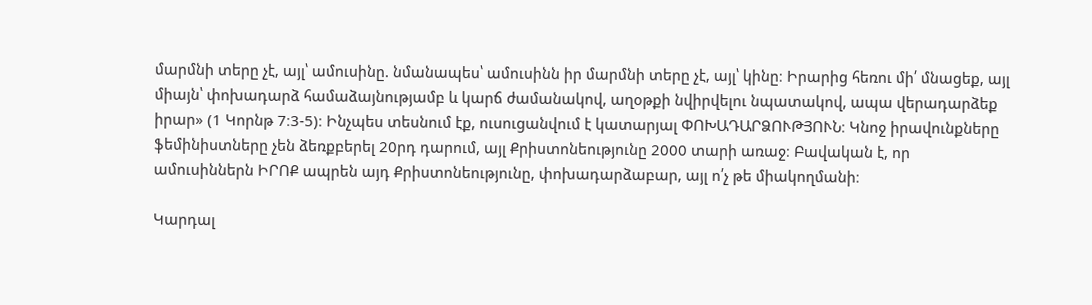մարմնի տերը չէ, այլ՝ ամուսինը. նմանապես՝ ամուսինն իր մարմնի տերը չէ, այլ՝ կինը։ Իրարից հեռու մի՛ մնացեք, այլ միայն՝ փոխադարձ համաձայնությամբ և կարճ ժամանակով, աղօթքի նվիրվելու նպատակով, ապա վերադարձեք իրար» (1 Կորնթ 7։3-5)։ Ինչպես տեսնում էք, ուսուցանվում է կատարյալ ՓՈԽԱԴԱՐՁՈՒԹՅՈՒՆ։ Կնոջ իրավունքները ֆեմինիստները չեն ձեռքբերել 20րդ դարում, այլ Քրիստոնեությունը 2000 տարի առաջ։ Բավական է, որ ամուսիններն ԻՐՈՔ ապրեն այդ Քրիստոնեությունը, փոխադարձաբար, այլ ո՛չ թե միակողմանի։

Կարդալ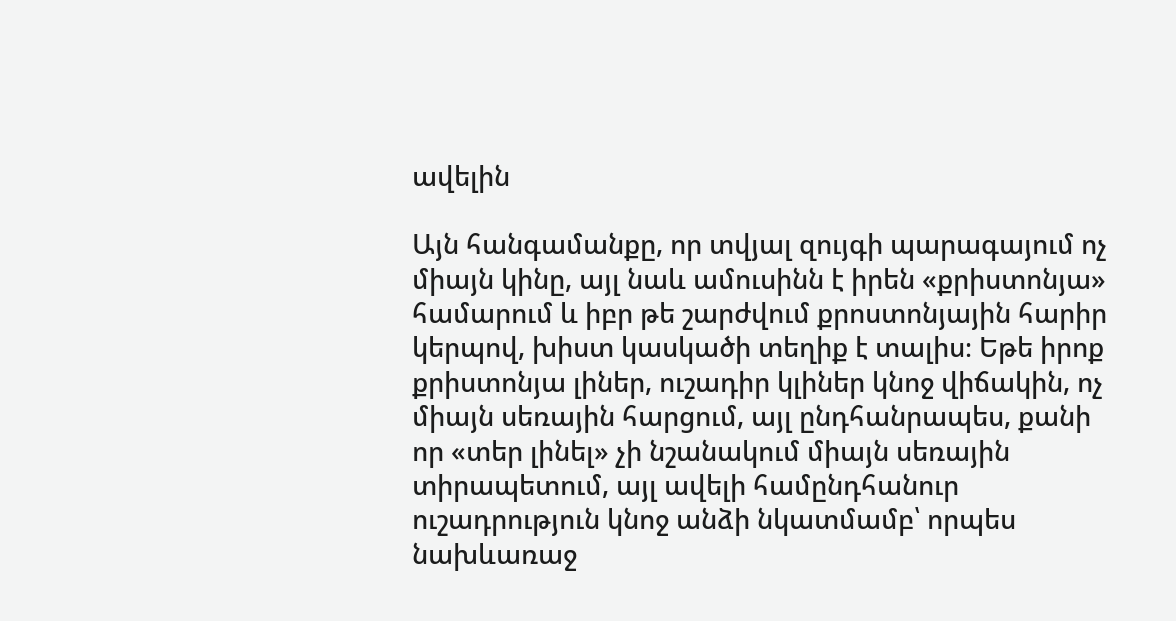ավելին

Այն հանգամանքը, որ տվյալ զույգի պարագայում ոչ միայն կինը, այլ նաև ամուսինն է իրեն «քրիստոնյա» համարում և իբր թե շարժվում քրոստոնյային հարիր կերպով, խիստ կասկածի տեղիք է տալիս։ Եթե իրոք քրիստոնյա լիներ, ուշադիր կլիներ կնոջ վիճակին, ոչ միայն սեռային հարցում, այլ ընդհանրապես, քանի որ «տեր լինել» չի նշանակում միայն սեռային տիրապետում, այլ ավելի համընդհանուր ուշադրություն կնոջ անձի նկատմամբ՝ որպես նախևառաջ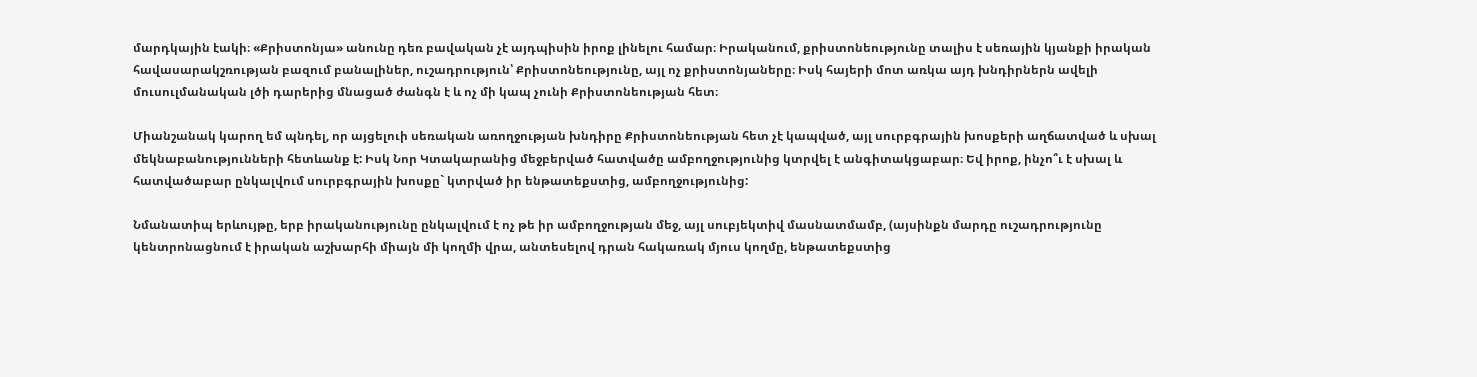մարդկային էակի։ «Քրիստոնյա» անունը դեռ բավական չէ այդպիսին իրոք լինելու համար։ Իրականում, քրիստոնեությունը տալիս է սեռային կյանքի իրական հավասարակշռության բազում բանալիներ, ուշադրություն՝ Քրիստոնեությունը, այլ ոչ քրիստոնյաները։ Իսկ հայերի մոտ առկա այդ խնդիրներն ավելի մուսուլմանական լծի դարերից մնացած ժանգն է և ոչ մի կապ չունի Քրիստոնեության հետ։

Միանշանակ կարող եմ պնդել, որ այցելուի սեռական առողջության խնդիրը Քրիստոնեության հետ չէ կապված, այլ սուրբգրային խոսքերի աղճատված և սխալ մեկնաբանությունների հետևանք է: Իսկ Նոր Կտակարանից մեջբերված հատվածը ամբողջությունից կտրվել է անգիտակցաբար։ Եվ իրոք, ինչո՞ւ է սխալ և հատվածաբար ընկալվում սուրբգրային խոսքը` կտրված իր ենթատեքստից, ամբողջությունից:

Նմանատիպ երևույթը, երբ իրականությունը ընկալվում է ոչ թե իր ամբողջության մեջ, այլ սուբյեկտիվ մասնատմամբ, (այսինքն մարդը ուշադրությունը կենտրոնացնում է իրական աշխարհի միայն մի կողմի վրա, անտեսելով դրան հակառակ մյուս կողմը, ենթատեքստից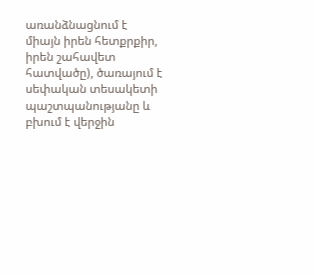առանձնացնում է միայն իրեն հետքրքիր, իրեն շահավետ հատվածը), ծառայում է սեփական տեսակետի պաշտպանությանը և բխում է վերջին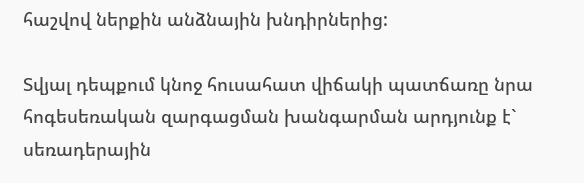հաշվով ներքին անձնային խնդիրներից:

Տվյալ դեպքում կնոջ հուսահատ վիճակի պատճառը նրա հոգեսեռական զարգացման խանգարման արդյունք է` սեռադերային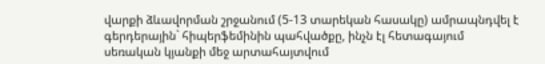վարքի ձևավորման շրջանում (5-13 տարեկան հասակը) ամրապնդվել է գերդերային` հիպերֆեմինին պահվածքը, ինչն էլ հետագայում սեռական կյանքի մեջ արտահայտվում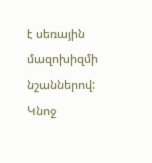է սեռային մազոխիզմի նշաններով: Կնոջ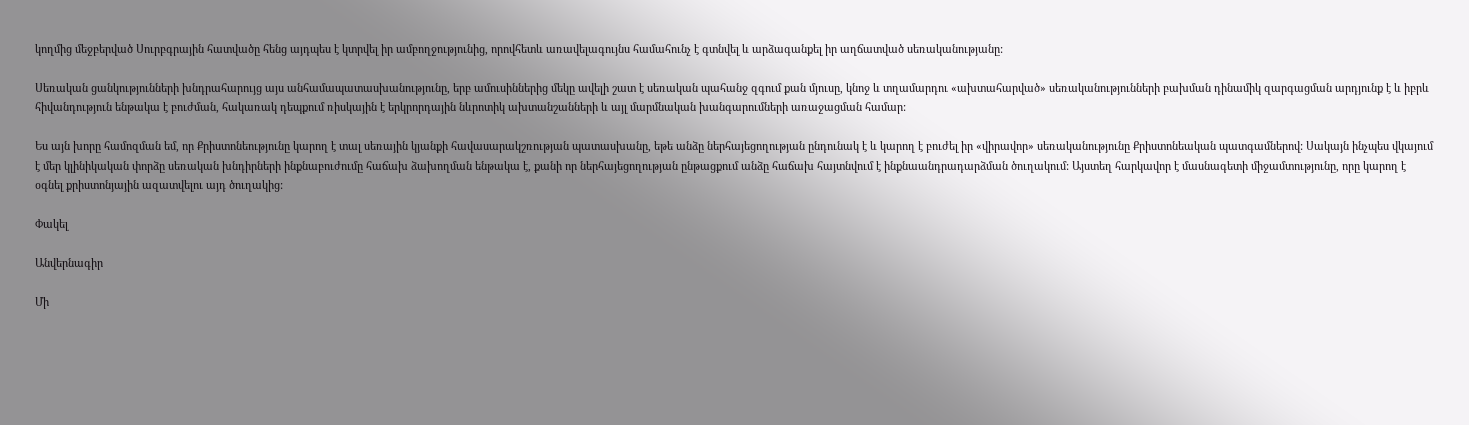կողմից մեջբերված Սուրբգրային հատվածը հենց այդպես է կտրվել իր ամբողջությունից, որովհետև առավելագույնս համահունչ է գտնվել և արձագանքել իր աղճատված սեռականությանը:

Սեռական ցանկությունների խնդրահարույց այս անհամապատասխանությունը, երբ ամուսիններից մեկը ավելի շատ է սեռական պահանջ զգում քան մյուսը, կնոջ և տղամարդու «ախտահարված» սեռականությունների բախման դինամիկ զարգացման արդյունք է և իբրև հիվանդություն ենթակա է բուժման, հակառակ դեպքում ռիսկային է երկրորդային նևրոտիկ ախտանշանների և այլ մարմնական խանգարումների առաջացման համար:

Ես այն խորը համոզման եմ, որ Քրիստոնեությունը կարող է տալ սեռային կյանքի հավասարակշռության պատասխանը, եթե անձը ներհայեցողության ընդունակ է և կարող է բուժել իր «վիրավոր» սեռականությունը Քրիստոնեական պատգամներով: Սակայն ինչպես վկայում է մեր կլինիկական փորձը սեռական խնդիրների ինքնաբուժումը հաճախ ձախողման ենթակա է, քանի որ ներհայեցողության ընթացքում անձը հաճախ հայտնվում է ինքնաանդրադարձման ծուղակում: Այստեղ հարկավոր է մասնագետի միջամտությունը, որը կարող է օգնել քրիստոնյային ազատվելու այդ ծուղակից:

Փակել

Անվերնագիր

Մի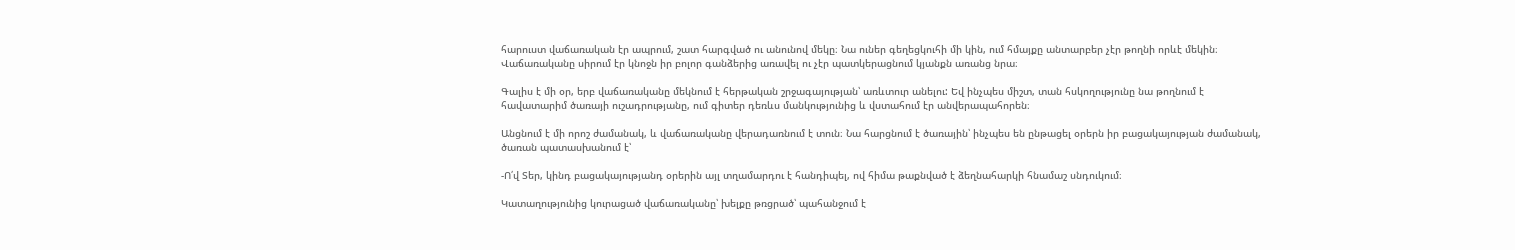հարուստ վաճառական էր ապրում, շատ հարգված ու անունով մեկը։ Նա ուներ գեղեցկուհի մի կին, ում հմայքը անտարբեր չէր թողնի որևէ մեկին։ Վաճառականը սիրում էր կնոջն իր բոլոր գանձերից առավել ու չէր պատկերացնում կյանքն առանց նրա։

Գալիս է մի օր, երբ վաճառականը մեկնում է հերթական շրջագայության՝ առևտուր անելու: Եվ ինչպես միշտ, տան հսկողությունը նա թողնում է հավատարիմ ծառայի ուշադրությանը, ում գիտեր դեռևս մանկությունից և վստահում էր անվերապահորեն։

Անցնում է մի որոշ ժամանակ, և վաճառականը վերադառնում է տուն։ Նա հարցնում է ծառային՝ ինչպես են ընթացել օրերն իր բացակայության ժամանակ, ծառան պատասխանում է՝

-Ո՛վ Տեր, կինդ բացակայությանդ օրերին այլ տղամարդու է հանդիպել, ով հիմա թաքնված է ձեղնահարկի հնամաշ սնդուկում։

Կատաղությունից կուրացած վաճառականը՝ խելքը թռցրած՝ պահանջում է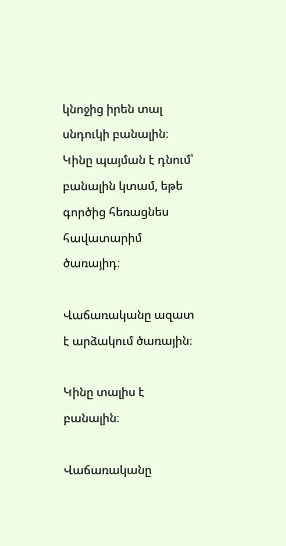կնոջից իրեն տալ սնդուկի բանալին։ Կինը պայման է դնում՝ բանալին կտամ, եթե գործից հեռացնես հավատարիմ ծառայիդ։

Վաճառականը ազատ է արձակում ծառային։

Կինը տալիս է բանալին։

Վաճառականը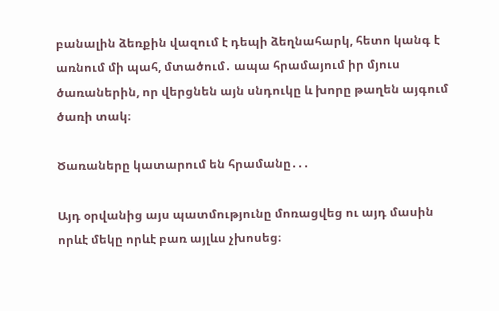բանալին ձեռքին վազում է դեպի ձեղնահարկ, հետո կանգ է առնում մի պահ, մտածում․ ապա հրամայում իր մյուս ծառաներին, որ վերցնեն այն սնդուկը և խորը թաղեն այգում ծառի տակ։

Ծառաները կատարում են հրամանը․․․

Այդ օրվանից այս պատմությունը մոռացվեց ու այդ մասին որևէ մեկը որևէ բառ այլևս չխոսեց։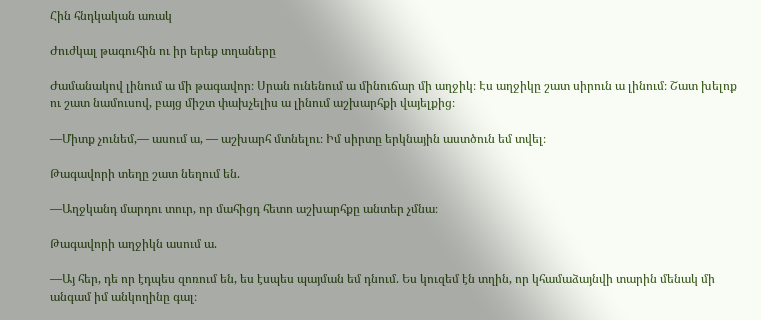Հին հնդկական առակ

Ժուժկալ թագուհին ու իր երեք տղաները

Ժամանակով լինում ա մի թագավոր։ Սրան ունենում ա մինուճար մի աղջիկ։ Էս աղջիկը շատ սիրուն ա լինում։ Շատ խելոք ու շատ նամուսով, բայց միշտ փախչելիս ա լինում աշխարհքի վայելքից։

—Միտք չունեմ,— ասում ա, — աշխարհ մտնելու։ Իմ սիրտը երկնային աստծուն եմ տվել։

Թագավորի տեղը շատ նեղում են.

—Աղջկանդ մարդու տուր, որ մահիցդ հետո աշխարհքը անտեր չմնա։

Թագավորի աղջիկն ասում ա.

—Այ հեր, դե որ էդպես զոռում են, ես էսպես պայման եմ դնում. Ես կուզեմ էն տղին, որ կհամաձայնվի տարին մենակ մի անգամ իմ անկողինը գալ։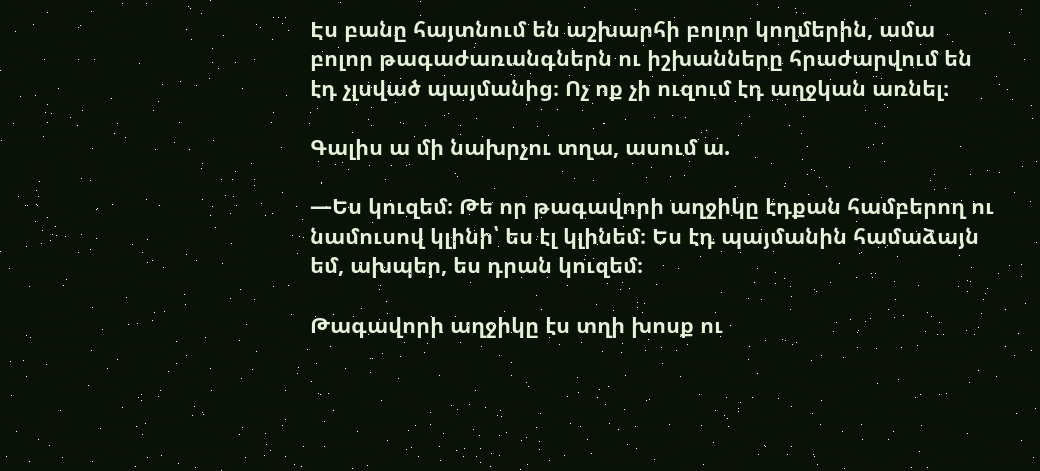Էս բանը հայտնում են աշխարհի բոլոր կողմերին, ամա բոլոր թագաժառանգներն ու իշխանները հրաժարվում են էդ չլսված պայմանից։ Ոչ ոք չի ուզում էդ աղջկան առնել։

Գալիս ա մի նախրչու տղա, ասում ա.

—Ես կուզեմ։ Թե որ թագավորի աղջիկը էդքան համբերող ու նամուսով կլինի՝ ես էլ կլինեմ։ Ես էդ պայմանին համաձայն եմ, ախպեր, ես դրան կուզեմ։

Թագավորի աղջիկը էս տղի խոսք ու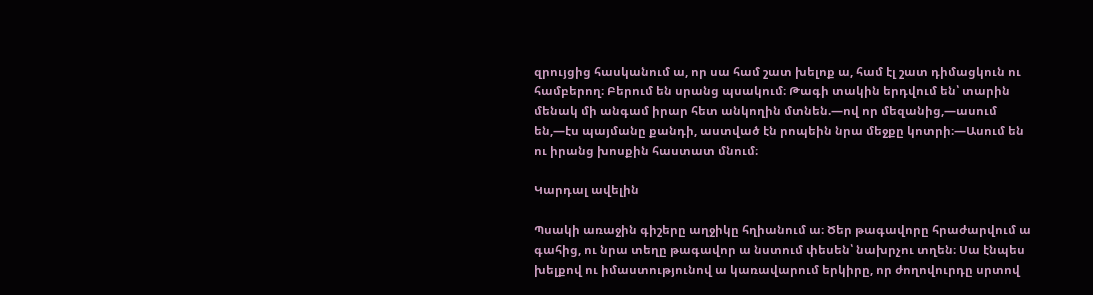զրույցից հասկանում ա, որ սա համ շատ խելոք ա, համ էլ շատ դիմացկուն ու համբերող։ Բերում են սրանց պսակում։ Թագի տակին երդվում են՝ տարին մենակ մի անգամ իրար հետ անկողին մտնեն.—ով որ մեզանից,—ասում են,—էս պայմանը քանդի, աստված էն րոպեին նրա մեջքը կոտրի։—Ասում են ու իրանց խոսքին հաստատ մնում։

Կարդալ ավելին

Պսակի առաջին գիշերը աղջիկը հղիանում ա։ Ծեր թագավորը հրաժարվում ա գահից, ու նրա տեղը թագավոր ա նստում փեսեն՝ նախրչու տղեն։ Սա էնպես խելքով ու իմաստությունով ա կառավարում երկիրը, որ ժողովուրդը սրտով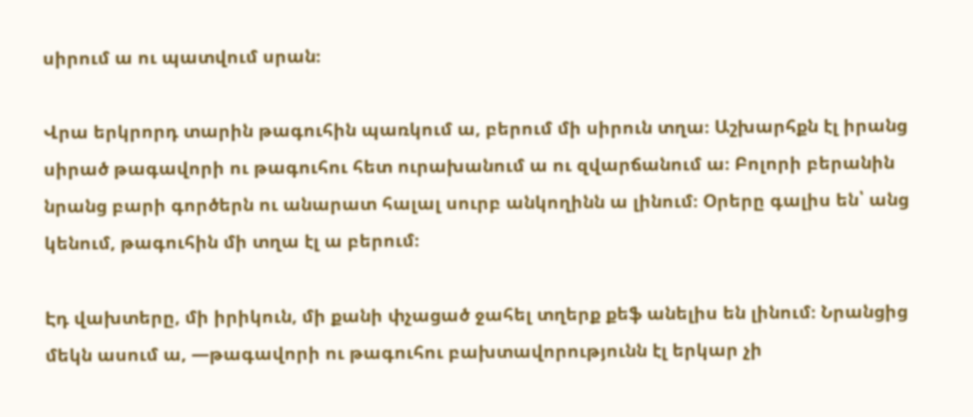սիրում ա ու պատվում սրան։

Վրա երկրորդ տարին թագուհին պառկում ա, բերում մի սիրուն տղա։ Աշխարհքն էլ իրանց սիրած թագավորի ու թագուհու հետ ուրախանում ա ու զվարճանում ա։ Բոլորի բերանին նրանց բարի գործերն ու անարատ հալալ սուրբ անկողինն ա լինում։ Օրերը գալիս են՝ անց կենում, թագուհին մի տղա էլ ա բերում։

Էդ վախտերը, մի իրիկուն, մի քանի փչացած ջահել տղերք քեֆ անելիս են լինում։ Նրանցից մեկն ասում ա, —թագավորի ու թագուհու բախտավորությունն էլ երկար չի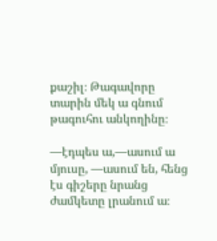քաշիլ։ Թագավորը տարին մեկ ա գնում թագուհու անկողինը։

—էդպես ա,—ասում ա մյուսը, —ասում են, հենց էս գիշերը նրանց ժամկետը լրանում ա։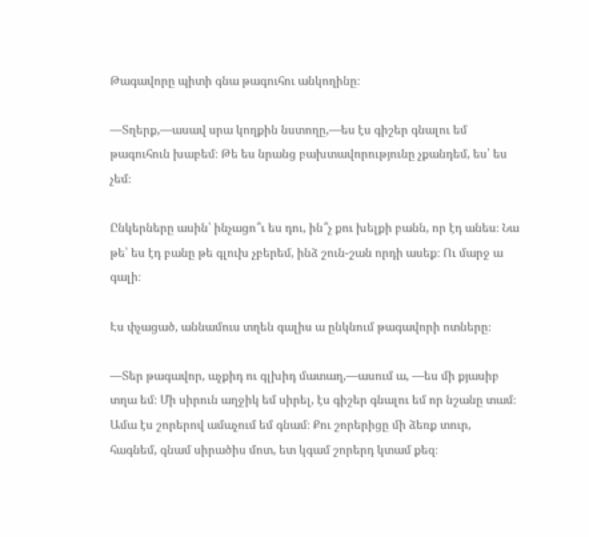Թագավորը պիտի գնա թագուհու անկողինը։

—Տղերք,—ասավ սրա կողքին նստողը,—ես էս գիշեր գնալու եմ թագուհուն խաբեմ։ Թե ես նրանց բախտավորությունը չքանդեմ, ես՝ ես չեմ։

Ընկերները ասին՝ ինչացո՞ւ ես դու, ին՞չ քու խելքի բանն, որ էդ անես։ Նա թե՝ ես էդ բանը թե գլուխ չբերեմ, ինձ շուն-շան որդի ասեք։ Ու մարջ ա գալի։

Էս փչացած, աննամուս տղեն գալիս ա ընկնում թագավորի ոտները։

—Տեր թագավոր, աչքիդ ու գլխիդ մատաղ,—ասում ա, —ես մի քյասիբ տղա եմ։ Մի սիրուն աղջիկ եմ սիրել, էս գիշեր գնալու եմ որ նշանը տամ։ Ամա էս շորերով ամաչում եմ գնամ։ Քու շորերիցը մի ձեռք տուր, հագնեմ, գնամ սիրածիս մոտ, ետ կգամ շորերդ կտամ քեզ։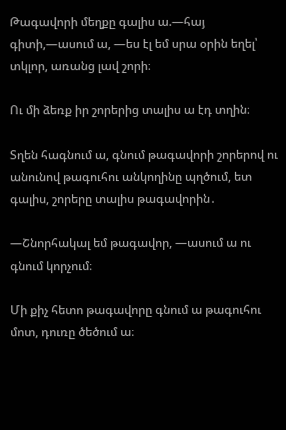Թագավորի մեղքը գալիս ա.—հայ գիտի,—ասում ա, —ես էլ եմ սրա օրին եղել՝ տկլոր, առանց լավ շորի։

Ու մի ձեռք իր շորերից տալիս ա էդ տղին։

Տղեն հագնում ա, գնում թագավորի շորերով ու անունով թագուհու անկողինը պղծում, ետ գալիս, շորերը տալիս թագավորին․

—Շնորհակալ եմ թագավոր, —ասում ա ու գնում կորչում։

Մի քիչ հետո թագավորը գնում ա թագուհու մոտ, դուռը ծեծում ա։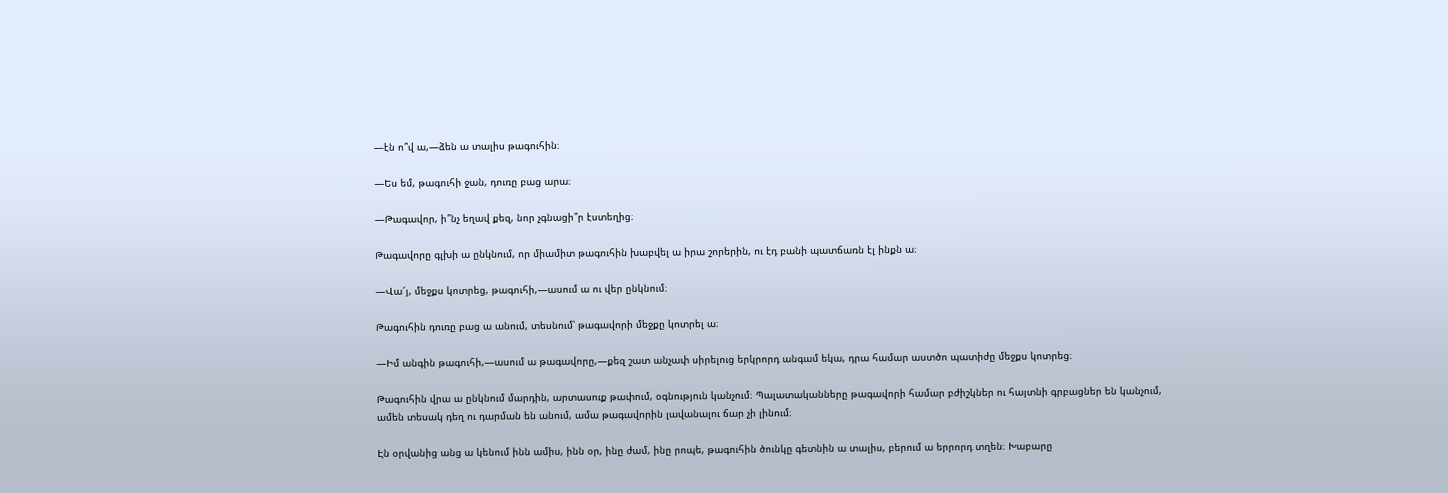—էն ո՞վ ա,—ձեն ա տալիս թագուհին։

—Ես եմ, թագուհի ջան, դուռը բաց արա։

—Թագավոր, ի՞նչ եղավ քեզ, նոր չգնացի՞ր էստեղից։

Թագավորը գլխի ա ընկնում, որ միամիտ թագուհին խաբվել ա իրա շորերին, ու էդ բանի պատճառն էլ ինքն ա։

—Վա՜յ, մեջքս կոտրեց, թագուհի,—ասում ա ու վեր ընկնում։

Թագուհին դուռը բաց ա անում, տեսնում՝ թագավորի մեջքը կոտրել ա։

—Իմ անգին թագուհի,—ասում ա թագավորը,—քեզ շատ անչափ սիրելուց երկրորդ անգամ եկա, դրա համար աստծո պատիժը մեջքս կոտրեց։

Թագուհին վրա ա ընկնում մարդին, արտասուք թափում, օգնություն կանչում։ Պալատականները թագավորի համար բժիշկներ ու հայտնի գրբացներ են կանչում, ամեն տեսակ դեղ ու դարման են անում, ամա թագավորին լավանալու ճար չի լինում։

Էն օրվանից անց ա կենում ինն ամիս, ինն օր, ինը ժամ, ինը րոպե, թագուհին ծունկը գետնին ա տալիս, բերում ա երրորդ տղեն։ Խաբարը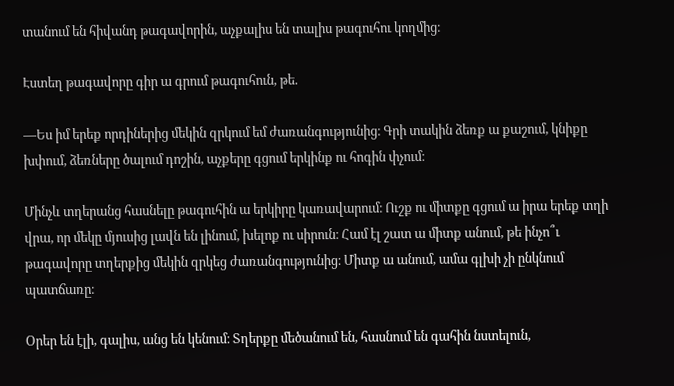տանում են հիվանդ թագավորին, աչքալիս են տալիս թագուհու կողմից։

Էստեղ թագավորը գիր ա գրում թագուհուն, թե.

—Ես իմ երեք որդիներից մեկին զրկում եմ ժառանգությունից։ Գրի տակին ձեռք ա քաշում, կնիքը խփում, ձեռները ծալում դոշին, աչքերը գցում երկինք ու հոգին փչում։

Մինչև տղերանց հասնելը թագուհին ա երկիրը կառավարում։ Ուշք ու միտքը գցում ա իրա երեք տղի վրա, որ մեկը մյուսից լավն են լինում, խելոք ու սիրուն։ Համ էլ շատ ա միտք անում, թե ինչո՞ւ թագավորը տղերքից մեկին զրկեց ժառանգությունից։ Միտք ա անում, ամա գլխի չի ընկնում պատճառը։

Օրեր են էլի, գալիս, անց են կենում։ Տղերքը մեծանում են, հասնում են գահին նստելուն,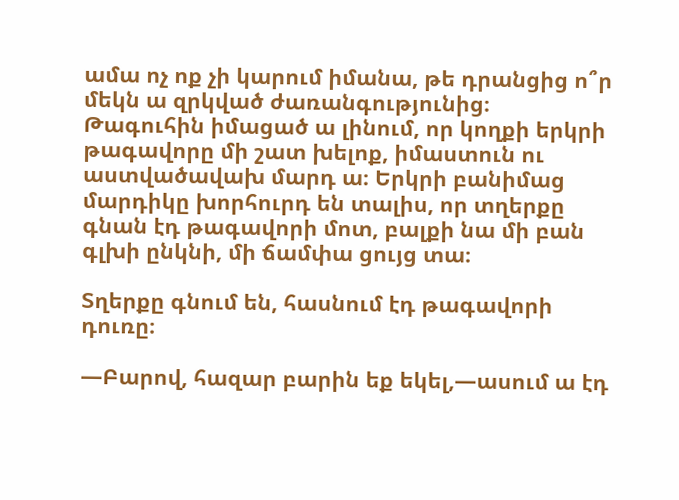ամա ոչ ոք չի կարում իմանա, թե դրանցից ո՞ր մեկն ա զրկված ժառանգությունից։ Թագուհին իմացած ա լինում, որ կողքի երկրի թագավորը մի շատ խելոք, իմաստուն ու աստվածավախ մարդ ա։ Երկրի բանիմաց մարդիկը խորհուրդ են տալիս, որ տղերքը գնան էդ թագավորի մոտ, բալքի նա մի բան գլխի ընկնի, մի ճամփա ցույց տա։

Տղերքը գնում են, հասնում էդ թագավորի դուռը։

—Բարով, հազար բարին եք եկել,—ասում ա էդ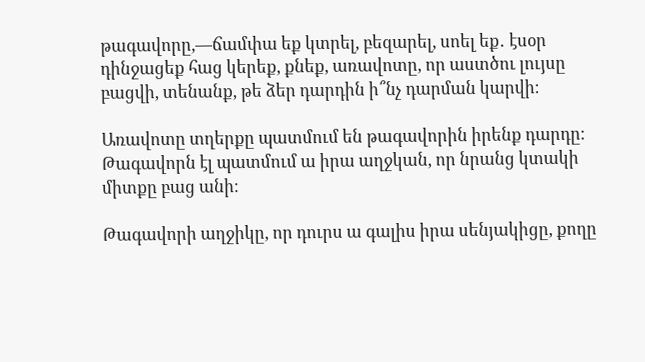թագավորը,—ճամփա եք կտրել, բեզարել, սոել եք․ էսօր դինջացեք հաց կերեք, քնեք, առավոտը, որ աստծու լույսը բացվի, տենանք, թե ձեր դարդին ի՞նչ դարման կարվի։

Առավոտը տղերքը պատմում են թագավորին իրենք դարդը։ Թագավորն էլ պատմում ա իրա աղջկան, որ նրանց կտակի միտքը բաց անի։

Թագավորի աղջիկը, որ դուրս ա գալիս իրա սենյակիցը, քողը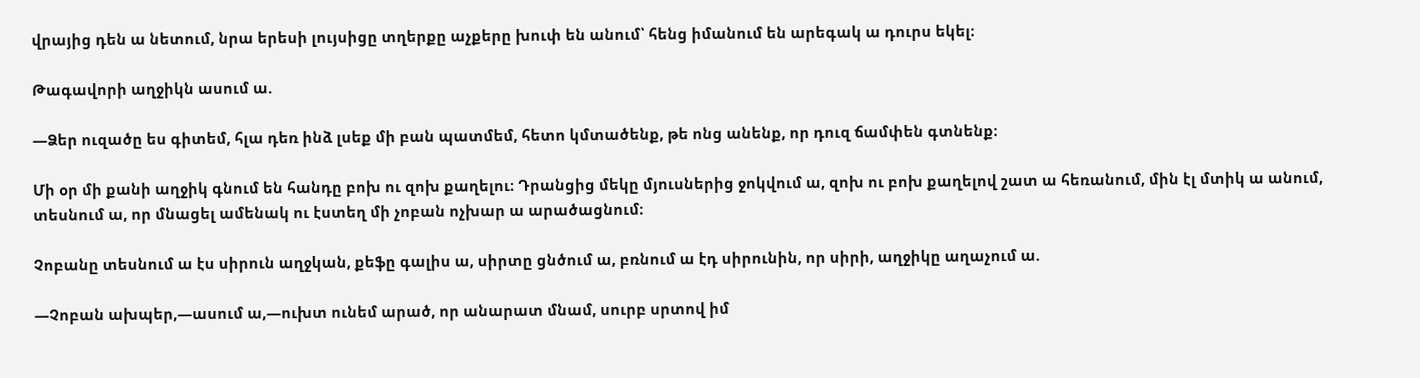վրայից դեն ա նետում, նրա երեսի լույսիցը տղերքը աչքերը խուփ են անում՝ հենց իմանում են արեգակ ա դուրս եկել։

Թագավորի աղջիկն ասում ա.

—Ձեր ուզածը ես գիտեմ, հլա դեռ ինձ լսեք մի բան պատմեմ, հետո կմտածենք, թե ոնց անենք, որ դուզ ճամփեն գտնենք։

Մի օր մի քանի աղջիկ գնում են հանդը բոխ ու զոխ քաղելու։ Դրանցից մեկը մյուսներից ջոկվում ա, զոխ ու բոխ քաղելով շատ ա հեռանում, մին էլ մտիկ ա անում, տեսնում ա, որ մնացել ամենակ ու էստեղ մի չոբան ոչխար ա արածացնում։

Չոբանը տեսնում ա էս սիրուն աղջկան, քեֆը գալիս ա, սիրտը ցնծում ա, բռնում ա էդ սիրունին, որ սիրի, աղջիկը աղաչում ա.

—Չոբան ախպեր,—ասում ա,—ուխտ ունեմ արած, որ անարատ մնամ, սուրբ սրտով իմ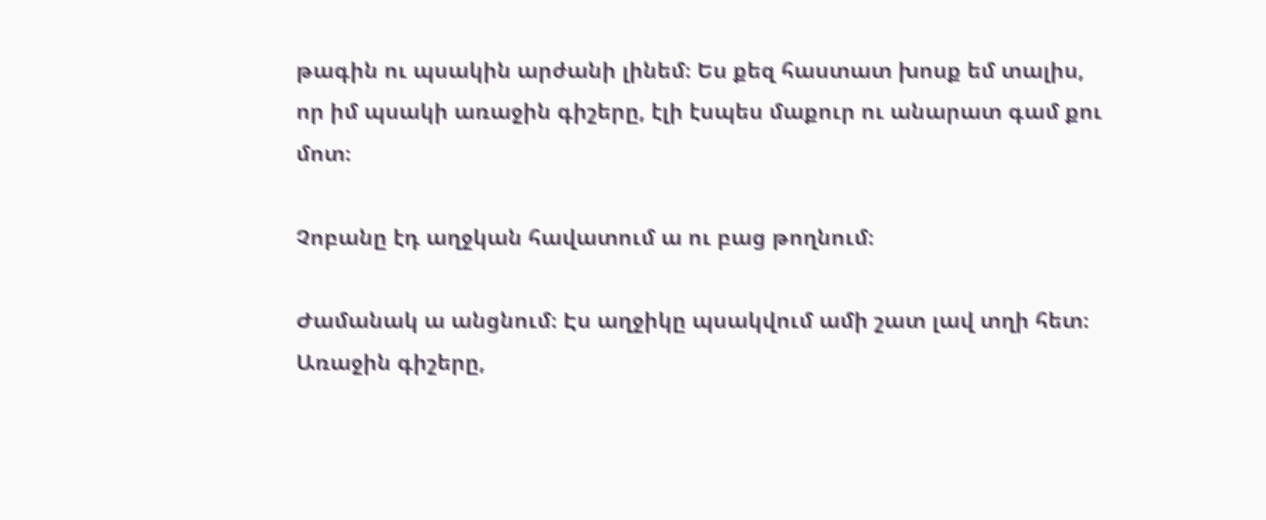թագին ու պսակին արժանի լինեմ։ Ես քեզ հաստատ խոսք եմ տալիս, որ իմ պսակի առաջին գիշերը, էլի էսպես մաքուր ու անարատ գամ քու մոտ։

Չոբանը էդ աղջկան հավատում ա ու բաց թողնում։

Ժամանակ ա անցնում։ Էս աղջիկը պսակվում ամի շատ լավ տղի հետ։ Առաջին գիշերը,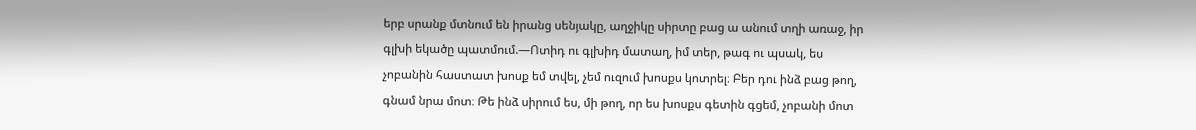երբ սրանք մտնում են իրանց սենյակը, աղջիկը սիրտը բաց ա անում տղի առաջ, իր գլխի եկածը պատմում.—Ոտիդ ու գլխիդ մատաղ, իմ տեր, թագ ու պսակ, ես չոբանին հաստատ խոսք եմ տվել, չեմ ուզում խոսքս կոտրել։ Բեր դու ինձ բաց թող, գնամ նրա մոտ։ Թե ինձ սիրում ես, մի թող, որ ես խոսքս գետին գցեմ, չոբանի մոտ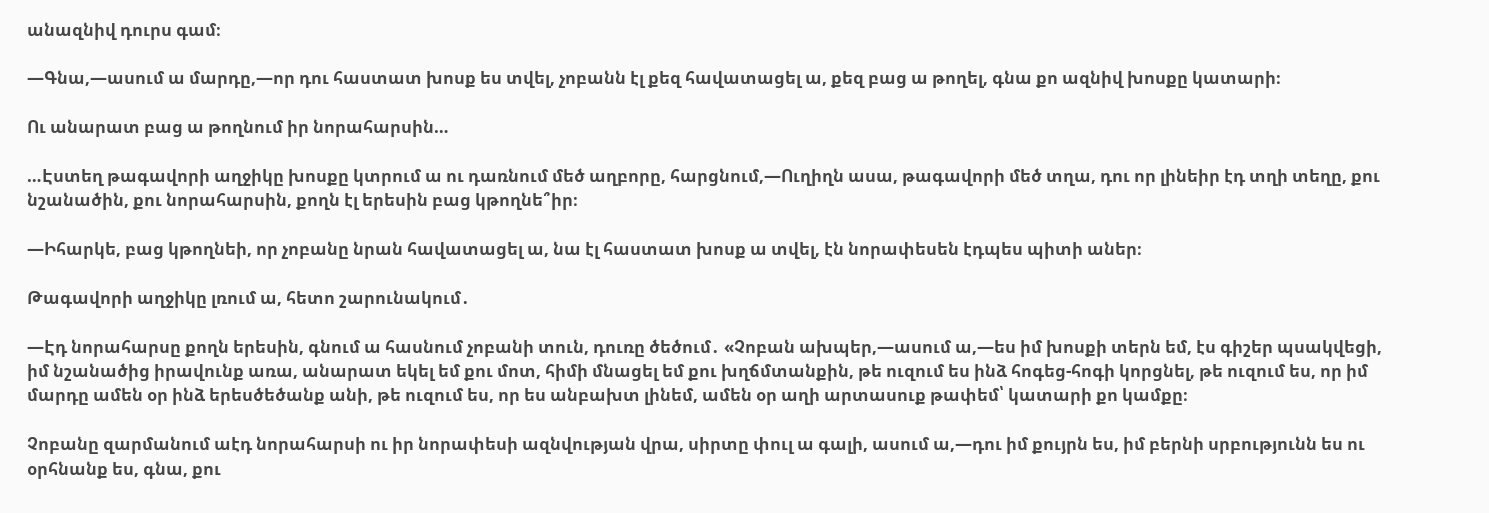անազնիվ դուրս գամ։

—Գնա,—ասում ա մարդը,—որ դու հաստատ խոսք ես տվել, չոբանն էլ քեզ հավատացել ա, քեզ բաց ա թողել, գնա քո ազնիվ խոսքը կատարի։

Ու անարատ բաց ա թողնում իր նորահարսին…

…Էստեղ թագավորի աղջիկը խոսքը կտրում ա ու դառնում մեծ աղբորը, հարցնում,—Ուղիղն ասա, թագավորի մեծ տղա, դու որ լինեիր էդ տղի տեղը, քու նշանածին, քու նորահարսին, քողն էլ երեսին բաց կթողնե՞իր։

—Իհարկե, բաց կթողնեի, որ չոբանը նրան հավատացել ա, նա էլ հաստատ խոսք ա տվել, էն նորափեսեն էդպես պիտի աներ։

Թագավորի աղջիկը լռում ա, հետո շարունակում․

—Էդ նորահարսը քողն երեսին, գնում ա հասնում չոբանի տուն, դուռը ծեծում․ «Չոբան ախպեր,—ասում ա,—ես իմ խոսքի տերն եմ, էս գիշեր պսակվեցի, իմ նշանածից իրավունք առա, անարատ եկել եմ քու մոտ, հիմի մնացել եմ քու խղճմտանքին, թե ուզում ես ինձ հոգեց-հոգի կորցնել, թե ուզում ես, որ իմ մարդը ամեն օր ինձ երեսծեծանք անի, թե ուզում ես, որ ես անբախտ լինեմ, ամեն օր աղի արտասուք թափեմ՝ կատարի քո կամքը։

Չոբանը զարմանում աէդ նորահարսի ու իր նորափեսի ազնվության վրա, սիրտը փուլ ա գալի, ասում ա,—դու իմ քույրն ես, իմ բերնի սրբությունն ես ու օրհնանք ես, գնա, քու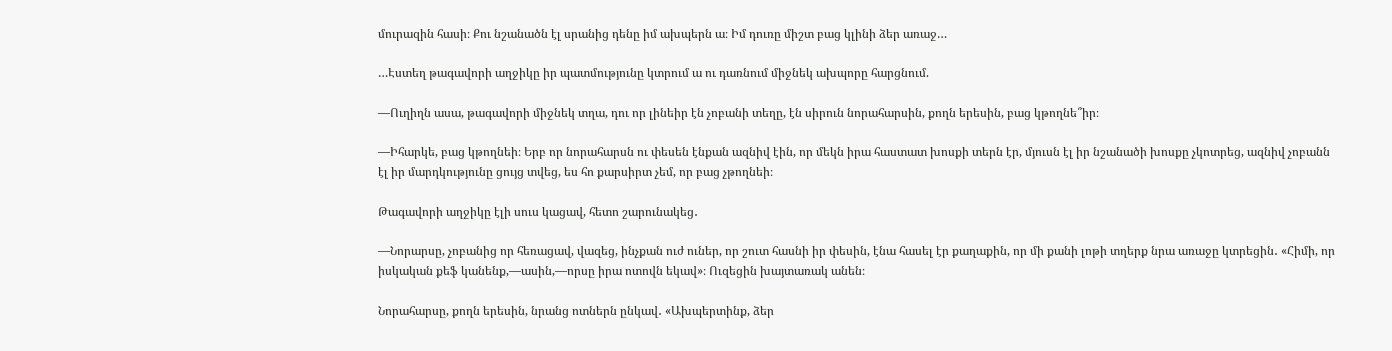մուրազին հասի։ Քու նշանածն էլ սրանից դենը իմ ախպերն ա։ Իմ դուռը միշտ բաց կլինի ձեր առաջ…

…Էստեղ թագավորի աղջիկը իր պատմությունը կտրում ա ու դառնում միջնեկ ախպորը հարցնում.

—Ուղիղն ասա, թագավորի միջնեկ տղա, դու որ լինեիր էն չոբանի տեղը, էն սիրուն նորահարսին, քողն երեսին, բաց կթողնե՞իր։

—Իհարկե, բաց կթողնեի։ Երբ որ նորահարսն ու փեսեն էնքան ազնիվ էին, որ մեկն իրա հաստատ խոսքի տերն էր, մյուսն էլ իր նշանածի խոսքը չկոտրեց, ազնիվ չոբանն էլ իր մարդկությունը ցույց տվեց, ես հո քարսիրտ չեմ, որ բաց չթողնեի։

Թագավորի աղջիկը էլի սուս կացավ, հետո շարունակեց․

—Նորարսը, չոբանից որ հեռացավ, վազեց, ինչքան ուժ ուներ, որ շուտ հասնի իր փեսին, էնա հասել էր քաղաքին, որ մի քանի լոթի տղերք նրա առաջը կտրեցին․ «Հիմի, որ իսկական քեֆ կանենք,—ասին,—որսը իրա ոտովն եկավ»։ Ուզեցին խայտառակ անեն։

Նորահարսը, քողն երեսին, նրանց ոտներն ընկավ․ «Ախպերտինք, ձեր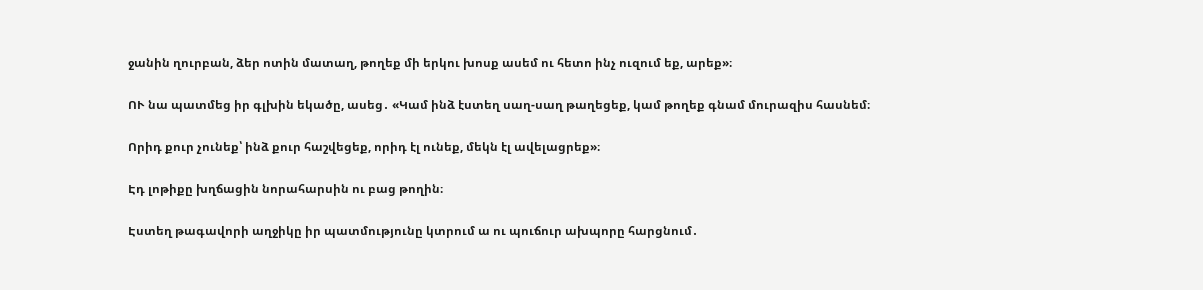ջանին ղուրբան, ձեր ոտին մատաղ, թողեք մի երկու խոսք ասեմ ու հետո ինչ ուզում եք, արեք»։

ՈՒ նա պատմեց իր գլխին եկածը, ասեց․ «Կամ ինձ էստեղ սաղ-սաղ թաղեցեք, կամ թողեք գնամ մուրազիս հասնեմ։

Որիդ քուր չունեք՝ ինձ քուր հաշվեցեք, որիդ էլ ունեք, մեկն էլ ավելացրեք»։

Էդ լոթիքը խղճացին նորահարսին ու բաց թողին։

Էստեղ թագավորի աղջիկը իր պատմությունը կտրում ա ու պուճուր ախպորը հարցնում․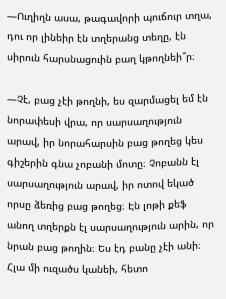—Ուղիղն ասա, թագավորի պուճուր տղա, դու որ լինեիր էն տղերանց տեղը, էն սիրուն հարսնացուին բաղ կթողնեի՞ր։

—Չէ, բաց չէի թողնի, ես զարմացել եմ էն նորափեսի վրա, որ սարսաղություն արավ, իր նորահարսին բաց թողեց կես գիշերին գնա չոբանի մոտը։ Չոբանն էլ սարսաղություն արավ, իր ոտով եկած որսը ձեռից բաց թողեց։ Էն լոթի քեֆ անող տղերքն էլ սարսաղություն արին, որ նրան բաց թողին։ Ես էդ բանը չէի անի։ Հլա մի ուզածս կանեի, հետո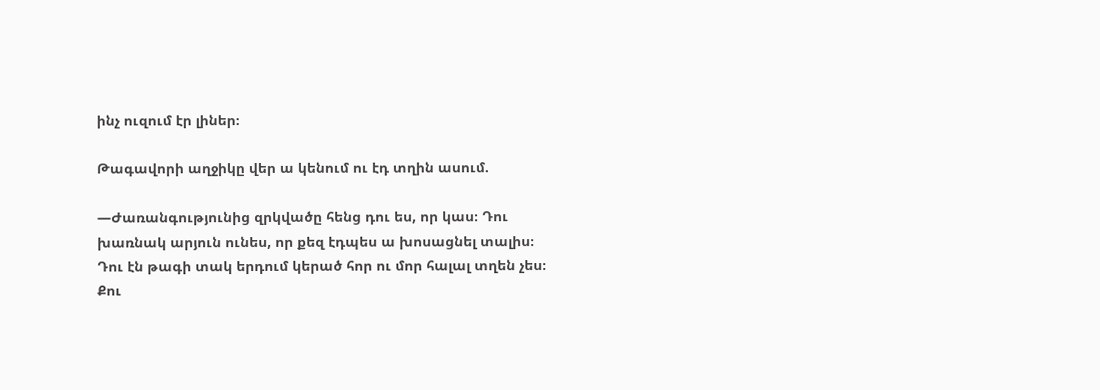ինչ ուզում էր լիներ։

Թագավորի աղջիկը վեր ա կենում ու էդ տղին ասում.

—Ժառանգությունից զրկվածը հենց դու ես, որ կաս։ Դու խառնակ արյուն ունես, որ քեզ էդպես ա խոսացնել տալիս։ Դու էն թագի տակ երդում կերած հոր ու մոր հալալ տղեն չես։ Քու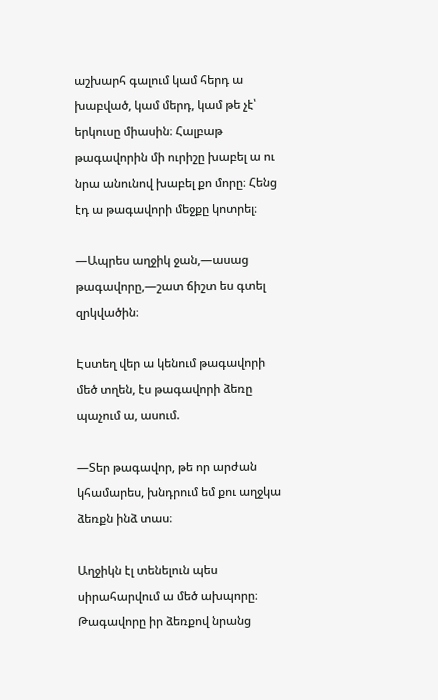աշխարհ գալում կամ հերդ ա խաբված, կամ մերդ, կամ թե չէ՝ երկուսը միասին։ Հալբաթ թագավորին մի ուրիշը խաբել ա ու նրա անունով խաբել քո մորը։ Հենց էդ ա թագավորի մեջքը կոտրել։

—Ապրես աղջիկ ջան,—ասաց թագավորը,—շատ ճիշտ ես գտել զրկվածին։

Էստեղ վեր ա կենում թագավորի մեծ տղեն, էս թագավորի ձեռը պաչում ա, ասում.

—Տեր թագավոր, թե որ արժան կհամարես, խնդրում եմ քու աղջկա ձեռքն ինձ տաս։

Աղջիկն էլ տենելուն պես սիրահարվում ա մեծ ախպորը։ Թագավորը իր ձեռքով նրանց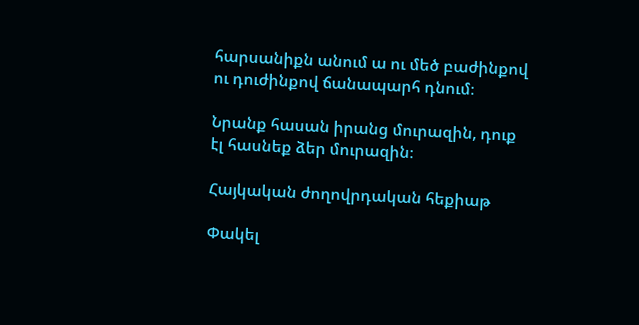հարսանիքն անում ա ու մեծ բաժինքով ու դուժինքով ճանապարհ դնում։

Նրանք հասան իրանց մուրազին, դուք էլ հասնեք ձեր մուրազին։

Հայկական ժողովրդական հեքիաթ

Փակել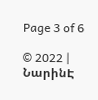Page 3 of 6

© 2022 | ՆարինԷ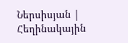Ներսիսյան | Հեղինակային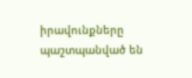իրավունքները պաշտպանված են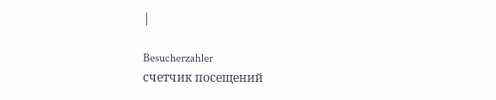|

Besucherzahler
счетчик посещений